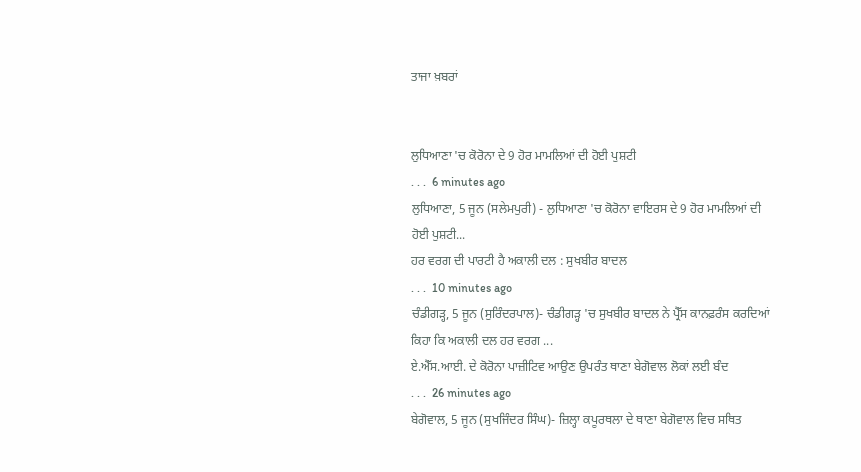ਤਾਜਾ ਖ਼ਬਰਾਂ


ਲੁਧਿਆਣਾ 'ਚ ਕੋਰੋਨਾ ਦੇ 9 ਹੋਰ ਮਾਮਲਿਆਂ ਦੀ ਹੋਈ ਪੁਸ਼ਟੀ
. . .  6 minutes ago
ਲੁਧਿਆਣਾ, 5 ਜੂਨ (ਸਲੇਮਪੁਰੀ) - ਲੁਧਿਆਣਾ 'ਚ ਕੋਰੋਨਾ ਵਾਇਰਸ ਦੇ 9 ਹੋਰ ਮਾਮਲਿਆਂ ਦੀ ਹੋਈ ਪੁਸ਼ਟੀ...
ਹਰ ਵਰਗ ਦੀ ਪਾਰਟੀ ਹੈ ਅਕਾਲੀ ਦਲ : ਸੁਖਬੀਰ ਬਾਦਲ
. . .  10 minutes ago
ਚੰਡੀਗੜ੍ਹ, 5 ਜੂਨ (ਸੁਰਿੰਦਰਪਾਲ)- ਚੰਡੀਗੜ੍ਹ 'ਚ ਸੁਖਬੀਰ ਬਾਦਲ ਨੇ ਪ੍ਰੈੱਸ ਕਾਨਫ਼ਰੰਸ ਕਰਦਿਆਂ ਕਿਹਾ ਕਿ ਅਕਾਲੀ ਦਲ ਹਰ ਵਰਗ ...
ਏ.ਐੱਸ.ਆਈ. ਦੇ ਕੋਰੋਨਾ ਪਾਜ਼ੀਟਿਵ ਆਉਣ ਉਪਰੰਤ ਥਾਣਾ ਬੇਗੋਵਾਲ ਲੋਕਾਂ ਲਈ ਬੰਦ
. . .  26 minutes ago
ਬੇਗੋਵਾਲ, 5 ਜੂਨ (ਸੁਖਜਿੰਦਰ ਸਿੰਘ)- ਜ਼ਿਲ੍ਹਾ ਕਪੂਰਥਲਾ ਦੇ ਥਾਣਾ ਬੇਗੋਵਾਲ ਵਿਚ ਸਥਿਤ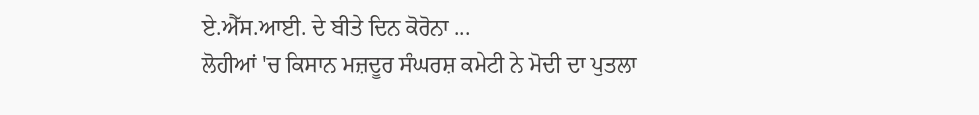ਏ.ਐੱਸ.ਆਈ. ਦੇ ਬੀਤੇ ਦਿਨ ਕੋਰੋਨਾ ...
ਲੋਹੀਆਂ 'ਚ ਕਿਸਾਨ ਮਜ਼ਦੂਰ ਸੰਘਰਸ਼ ਕਮੇਟੀ ਨੇ ਮੋਦੀ ਦਾ ਪੁਤਲਾ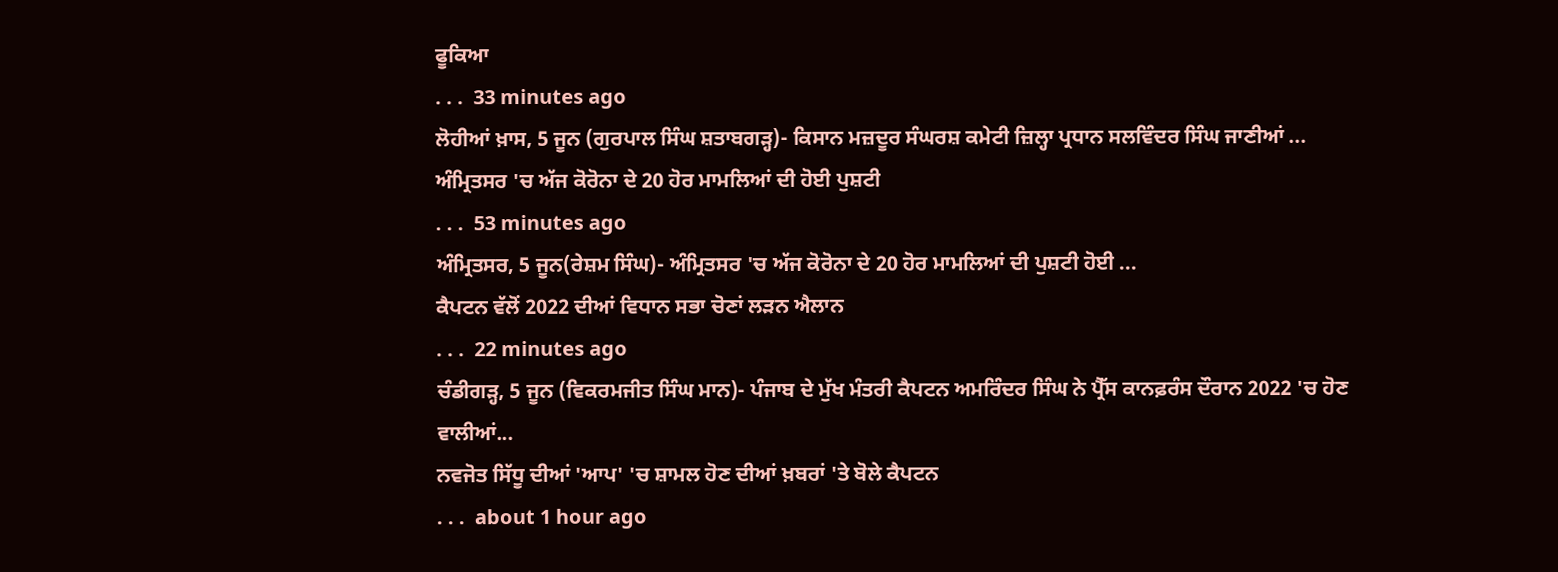ਫੂਕਿਆ
. . .  33 minutes ago
ਲੋਹੀਆਂ ਖ਼ਾਸ, 5 ਜੂਨ (ਗੁਰਪਾਲ ਸਿੰਘ ਸ਼ਤਾਬਗੜ੍ਹ)- ਕਿਸਾਨ ਮਜ਼ਦੂਰ ਸੰਘਰਸ਼ ਕਮੇਟੀ ਜ਼ਿਲ੍ਹਾ ਪ੍ਰਧਾਨ ਸਲਵਿੰਦਰ ਸਿੰਘ ਜਾਣੀਆਂ ...
ਅੰਮ੍ਰਿਤਸਰ 'ਚ ਅੱਜ ਕੋਰੋਨਾ ਦੇ 20 ਹੋਰ ਮਾਮਲਿਆਂ ਦੀ ਹੋਈ ਪੁਸ਼ਟੀ
. . .  53 minutes ago
ਅੰਮ੍ਰਿਤਸਰ, 5 ਜੂਨ(ਰੇਸ਼ਮ ਸਿੰਘ)- ਅੰਮ੍ਰਿਤਸਰ 'ਚ ਅੱਜ ਕੋਰੋਨਾ ਦੇ 20 ਹੋਰ ਮਾਮਲਿਆਂ ਦੀ ਪੁਸ਼ਟੀ ਹੋਈ ...
ਕੈਪਟਨ ਵੱਲੋਂ 2022 ਦੀਆਂ ਵਿਧਾਨ ਸਭਾ ਚੋਣਾਂ ਲੜਨ ਐਲਾਨ
. . .  22 minutes ago
ਚੰਡੀਗੜ੍ਹ, 5 ਜੂਨ (ਵਿਕਰਮਜੀਤ ਸਿੰਘ ਮਾਨ)- ਪੰਜਾਬ ਦੇ ਮੁੱਖ ਮੰਤਰੀ ਕੈਪਟਨ ਅਮਰਿੰਦਰ ਸਿੰਘ ਨੇ ਪ੍ਰੈੱਸ ਕਾਨਫ਼ਰੰਸ ਦੌਰਾਨ 2022 'ਚ ਹੋਣ ਵਾਲੀਆਂ...
ਨਵਜੋਤ ਸਿੱਧੂ ਦੀਆਂ 'ਆਪ' 'ਚ ਸ਼ਾਮਲ ਹੋਣ ਦੀਆਂ ਖ਼ਬਰਾਂ 'ਤੇ ਬੋਲੇ ਕੈਪਟਨ
. . .  about 1 hour ago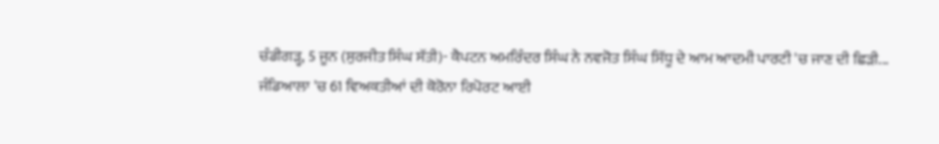ਚੰਡੀਗੜ੍ਹ, 5 ਜੂਨ (ਸੁਰਜੀਤ ਸਿੰਘ ਸੱਤੀ)- ਕੈਪਟਨ ਅਮਰਿੰਦਰ ਸਿੰਘ ਨੇ ਨਵਜੋਤ ਸਿੰਘ ਸਿੱਧੂ ਦੇ ਆਮ ਆਦਮੀ ਪਾਰਟੀ 'ਚ ਜਾਣ ਦੀ ਛਿੜੀ...
ਜੰਡਿਆਲਾ 'ਚ 61 ਵਿਅਕਤੀਆਂ ਦੀ ਕੋਰੋਨਾ ਰਿਪੋਰਟ ਆਈ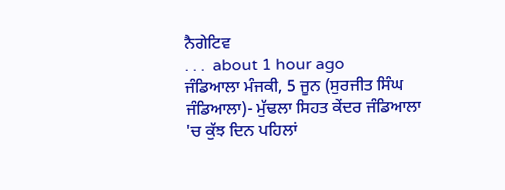ਨੈਗੇਟਿਵ
. . .  about 1 hour ago
ਜੰਡਿਆਲਾ ਮੰਜਕੀ, 5 ਜੂਨ (ਸੁਰਜੀਤ ਸਿੰਘ ਜੰਡਿਆਲਾ)- ਮੁੱਢਲਾ ਸਿਹਤ ਕੇਂਦਰ ਜੰਡਿਆਲਾ 'ਚ ਕੁੱਝ ਦਿਨ ਪਹਿਲਾਂ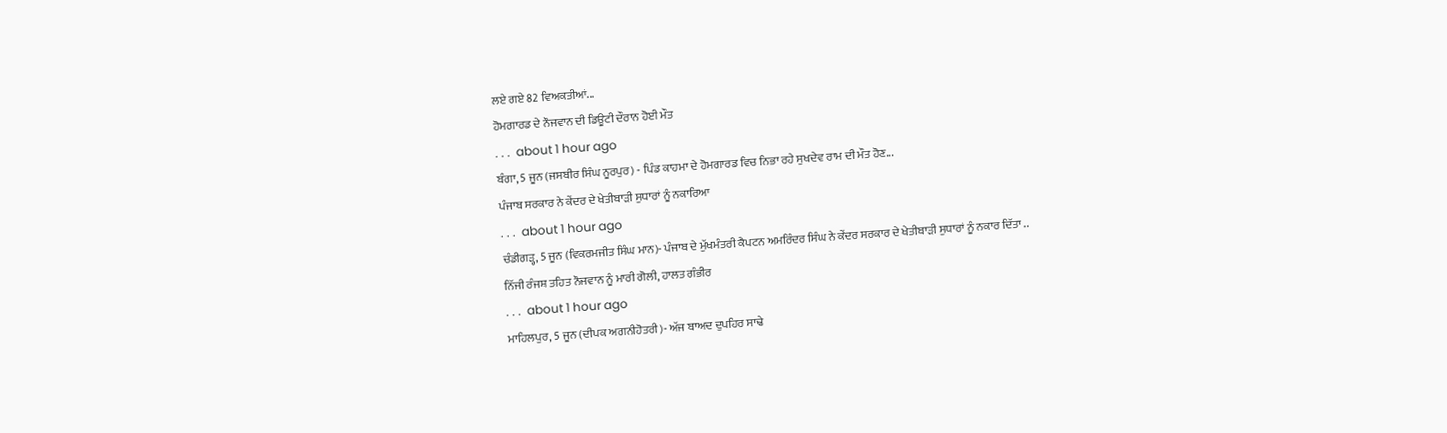ਲਏ ਗਏ 82 ਵਿਅਕਤੀਆਂ...
ਹੋਮਗਾਰਡ ਦੇ ਨੌਜਵਾਨ ਦੀ ਡਿਊਟੀ ਦੌਰਾਨ ਹੋਈ ਮੌਤ
. . .  about 1 hour ago
ਬੰਗਾ, 5 ਜੂਨ (ਜਸਬੀਰ ਸਿੰਘ ਨੂਰਪੁਰ) - ਪਿੰਡ ਕਾਹਮਾ ਦੇ ਹੋਮਗਾਰਡ ਵਿਚ ਨਿਭਾ ਰਹੇ ਸੁਖਦੇਵ ਰਾਮ ਦੀ ਮੌਤ ਹੋਣ...
ਪੰਜਾਬ ਸਰਕਾਰ ਨੇ ਕੇਂਦਰ ਦੇ ਖੇਤੀਬਾੜੀ ਸੁਧਾਰਾਂ ਨੂੰ ਨਕਾਰਿਆ
. . .  about 1 hour ago
ਚੰਡੀਗੜ੍ਹ, 5 ਜੂਨ (ਵਿਕਰਮਜੀਤ ਸਿੰਘ ਮਾਨ)- ਪੰਜਾਬ ਦੇ ਮੁੱਖਮੰਤਰੀ ਕੈਪਟਨ ਅਮਰਿੰਦਰ ਸਿੰਘ ਨੇ ਕੇਂਦਰ ਸਰਕਾਰ ਦੇ ਖੇਤੀਬਾੜੀ ਸੁਧਾਰਾਂ ਨੂੰ ਨਕਾਰ ਦਿੱਤਾ ..
ਨਿੱਜੀ ਰੰਜਸ਼ ਤਹਿਤ ਨੌਜਵਾਨ ਨੂੰ ਮਾਰੀ ਗੋਲੀ, ਹਾਲਤ ਗੰਭੀਰ
. . .  about 1 hour ago
ਮਾਹਿਲਪੁਰ, 5 ਜੂਨ (ਦੀਪਕ ਅਗਨੀਹੋਤਰੀ)- ਅੱਜ ਬਾਅਦ ਦੁਪਹਿਰ ਸਾਢੇ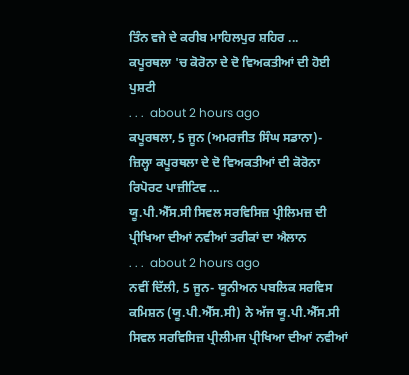ਤਿੰਨ ਵਜੇ ਦੇ ਕਰੀਬ ਮਾਹਿਲਪੁਰ ਸ਼ਹਿਰ ...
ਕਪੂਰਥਲਾ 'ਚ ਕੋਰੋਨਾ ਦੇ ਦੋ ਵਿਅਕਤੀਆਂ ਦੀ ਹੋਈ ਪੁਸ਼ਟੀ
. . .  about 2 hours ago
ਕਪੂਰਥਲਾ, 5 ਜੂਨ (ਅਮਰਜੀਤ ਸਿੰਘ ਸਡਾਨਾ)- ਜ਼ਿਲ੍ਹਾ ਕਪੂਰਥਲਾ ਦੇ ਦੋ ਵਿਅਕਤੀਆਂ ਦੀ ਕੋਰੋਨਾ ਰਿਪੋਰਟ ਪਾਜ਼ੀਟਿਵ ...
ਯੂ.ਪੀ.ਐੱਸ.ਸੀ ਸਿਵਲ ਸਰਵਿਸਿਜ਼ ਪ੍ਰੀਲਿਮਜ਼ ਦੀ ਪ੍ਰੀਖਿਆ ਦੀਆਂ ਨਵੀਆਂ ਤਰੀਕਾਂ ਦਾ ਐਲਾਨ
. . .  about 2 hours ago
ਨਵੀਂ ਦਿੱਲੀ, 5 ਜੂਨ- ਯੂਨੀਅਨ ਪਬਲਿਕ ਸਰਵਿਸ ਕਮਿਸ਼ਨ (ਯੂ.ਪੀ.ਐੱਸ.ਸੀ) ਨੇ ਅੱਜ ਯੂ.ਪੀ.ਐੱਸ.ਸੀ ਸਿਵਲ ਸਰਵਿਸਿਜ਼ ਪ੍ਰੀਲੀਮਜ ਪ੍ਰੀਖਿਆ ਦੀਆਂ ਨਵੀਆਂ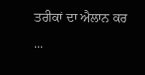ਤਰੀਕਾਂ ਦਾ ਐਲਾਨ ਕਰ ...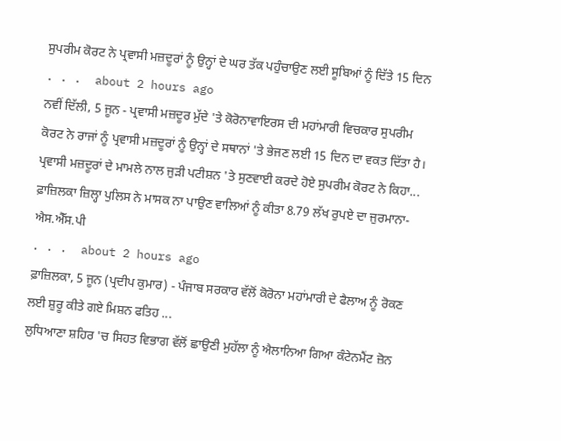ਸੁਪਰੀਮ ਕੋਰਟ ਨੇ ਪ੍ਰਵਾਸੀ ਮਜ਼ਦੂਰਾਂ ਨੂੰ ਉਨ੍ਹਾਂ ਦੇ ਘਰ ਤੱਕ ਪਹੁੰਚਾਉਣ ਲਈ ਸੂਬਿਆਂ ਨੂੰ ਦਿੱਤੇ 15 ਦਿਨ
. . .  about 2 hours ago
ਨਵੀਂ ਦਿੱਲੀ, 5 ਜੂਨ - ਪ੍ਰਵਾਸੀ ਮਜ਼ਦੂਰ ਮੁੱਦੇ 'ਤੇ ਕੋਰੋਨਾਵਾਇਰਸ ਦੀ ਮਹਾਂਮਾਰੀ ਵਿਚਕਾਰ ਸੁਪਰੀਮ ਕੋਰਟ ਨੇ ਰਾਜਾਂ ਨੂੰ ਪ੍ਰਵਾਸੀ ਮਜ਼ਦੂਰਾਂ ਨੂੰ ਉਨ੍ਹਾਂ ਦੇ ਸਥਾਨਾਂ 'ਤੇ ਭੇਜਣ ਲਈ 15 ਦਿਨ ਦਾ ਵਕਤ ਦਿੱਤਾ ਹੈ। ਪ੍ਰਵਾਸੀ ਮਜ਼ਦੂਰਾਂ ਦੇ ਮਾਮਲੇ ਨਾਲ ਜੁੜੀ ਪਟੀਸ਼ਨ 'ਤੇ ਸੁਣਵਾਈ ਕਰਦੇ ਹੋਏ ਸੁਪਰੀਮ ਕੋਰਟ ਨੇ ਕਿਹਾ...
ਫ਼ਾਜ਼ਿਲਕਾ ਜ਼ਿਲ੍ਹਾ ਪੁਲਿਸ ਨੇ ਮਾਸਕ ਨਾ ਪਾਉਣ ਵਾਲਿਆਂ ਨੂੰ ਕੀਤਾ 8.79 ਲੱਖ ਰੁਪਏ ਦਾ ਜੁਰਮਾਨਾ- ਐਸ.ਐੱਸ.ਪੀ
. . .  about 2 hours ago
ਫ਼ਾਜ਼ਿਲਕਾ, 5 ਜੂਨ (ਪ੍ਰਦੀਪ ਕੁਮਾਰ) - ਪੰਜਾਬ ਸਰਕਾਰ ਵੱਲੋਂ ਕੋਰੋਨਾ ਮਹਾਂਮਾਰੀ ਦੇ ਫੈਲਾਅ ਨੂੰ ਰੋਕਣ ਲਈ ਸ਼ੁਰੂ ਕੀਤੇ ਗਏ ਮਿਸ਼ਨ ਫਤਿਹ ...
ਲੁਧਿਆਣਾ ਸ਼ਹਿਰ 'ਚ ਸਿਹਤ ਵਿਭਾਗ ਵੱਲੋਂ ਛਾਉਣੀ ਮੁਹੱਲਾ ਨੂੰ ਐਲਾਨਿਆ ਗਿਆ ਕੰਟੇਨਮੈਂਟ ਜ਼ੋਨ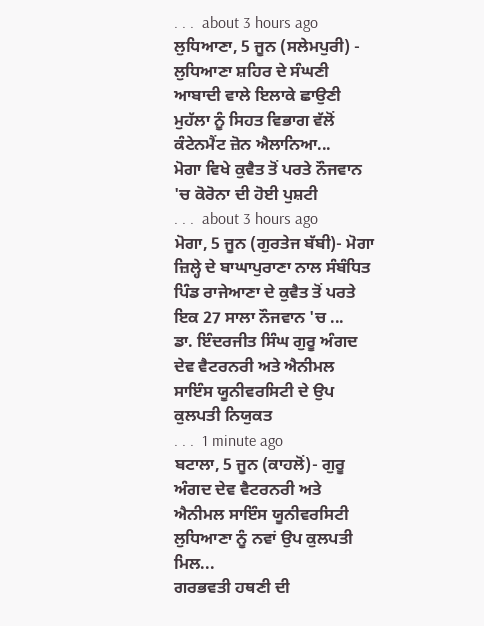. . .  about 3 hours ago
ਲੁਧਿਆਣਾ, 5 ਜੂਨ (ਸਲੇਮਪੁਰੀ) - ਲੁਧਿਆਣਾ ਸ਼ਹਿਰ ਦੇ ਸੰਘਣੀ ਆਬਾਦੀ ਵਾਲੇ ਇਲਾਕੇ ਛਾਉਣੀ ਮੁਹੱਲਾ ਨੂੰ ਸਿਹਤ ਵਿਭਾਗ ਵੱਲੋਂ ਕੰਟੇਨਮੈਂਟ ਜ਼ੋਨ ਐਲਾਨਿਆ...
ਮੋਗਾ ਵਿਖੇ ਕੁਵੈਤ ਤੋਂ ਪਰਤੇ ਨੌਜਵਾਨ 'ਚ ਕੋਰੋਨਾ ਦੀ ਹੋਈ ਪੁਸ਼ਟੀ
. . .  about 3 hours ago
ਮੋਗਾ, 5 ਜੂਨ (ਗੁਰਤੇਜ ਬੱਬੀ)- ਮੋਗਾ ਜ਼ਿਲ੍ਹੇ ਦੇ ਬਾਘਾਪੁਰਾਣਾ ਨਾਲ ਸੰਬੰਧਿਤ ਪਿੰਡ ਰਾਜੇਆਣਾ ਦੇ ਕੁਵੈਤ ਤੋਂ ਪਰਤੇ ਇਕ 27 ਸਾਲਾ ਨੌਜਵਾਨ 'ਚ ...
ਡਾ. ਇੰਦਰਜੀਤ ਸਿੰਘ ਗੁਰੂ ਅੰਗਦ ਦੇਵ ਵੈਟਰਨਰੀ ਅਤੇ ਐਨੀਮਲ ਸਾਇੰਸ ਯੂਨੀਵਰਸਿਟੀ ਦੇ ਉਪ ਕੁਲਪਤੀ ਨਿਯੁਕਤ
. . .  1 minute ago
ਬਟਾਲਾ, 5 ਜੂਨ (ਕਾਹਲੋਂ)- ਗੁਰੂ ਅੰਗਦ ਦੇਵ ਵੈਟਰਨਰੀ ਅਤੇ ਐਨੀਮਲ ਸਾਇੰਸ ਯੂਨੀਵਰਸਿਟੀ ਲੁਧਿਆਣਾ ਨੂੰ ਨਵਾਂ ਉਪ ਕੁਲਪਤੀ ਮਿਲ...
ਗਰਭਵਤੀ ਹਥਣੀ ਦੀ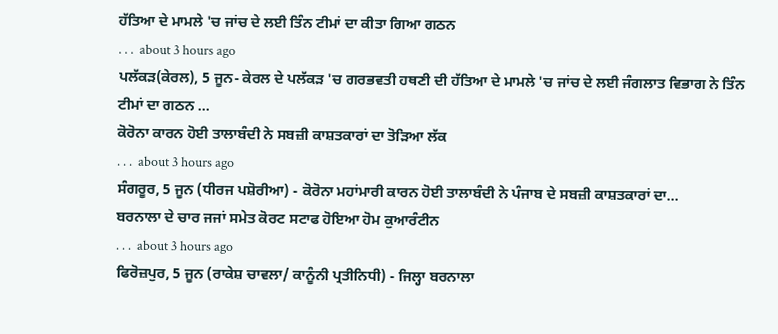ਹੱਤਿਆ ਦੇ ਮਾਮਲੇ 'ਚ ਜਾਂਚ ਦੇ ਲਈ ਤਿੰਨ ਟੀਮਾਂ ਦਾ ਕੀਤਾ ਗਿਆ ਗਠਨ
. . .  about 3 hours ago
ਪਲੱਕੜ(ਕੇਰਲ), 5 ਜੂਨ- ਕੇਰਲ ਦੇ ਪਲੱਕੜ 'ਚ ਗਰਭਵਤੀ ਹਥਣੀ ਦੀ ਹੱਤਿਆ ਦੇ ਮਾਮਲੇ 'ਚ ਜਾਂਚ ਦੇ ਲਈ ਜੰਗਲਾਤ ਵਿਭਾਗ ਨੇ ਤਿੰਨ ਟੀਮਾਂ ਦਾ ਗਠਨ ...
ਕੋਰੋਨਾ ਕਾਰਨ ਹੋਈ ਤਾਲਾਬੰਦੀ ਨੇ ਸਬਜ਼ੀ ਕਾਸ਼ਤਕਾਰਾਂ ਦਾ ਤੋੜਿਆ ਲੱਕ
. . .  about 3 hours ago
ਸੰਗਰੂਰ, 5 ਜੂਨ (ਧੀਰਜ ਪਸ਼ੋਰੀਆ) - ਕੋਰੋਨਾ ਮਹਾਂਮਾਰੀ ਕਾਰਨ ਹੋਈ ਤਾਲਾਬੰਦੀ ਨੇ ਪੰਜਾਬ ਦੇ ਸਬਜ਼ੀ ਕਾਸ਼ਤਕਾਰਾਂ ਦਾ...
ਬਰਨਾਲਾ ਦੇ ਚਾਰ ਜਜਾਂ ਸਮੇਤ ਕੋਰਟ ਸਟਾਫ ਹੋਇਆ ਹੋਮ ਕੁਆਰੰਟੀਨ
. . .  about 3 hours ago
ਫਿਰੋਜ਼ਪੁਰ, 5 ਜੂਨ (ਰਾਕੇਸ਼ ਚਾਵਲਾ/ ਕਾਨੂੰਨੀ ਪ੍ਰਤੀਨਿਧੀ) - ਜਿਲ੍ਹਾ ਬਰਨਾਲਾ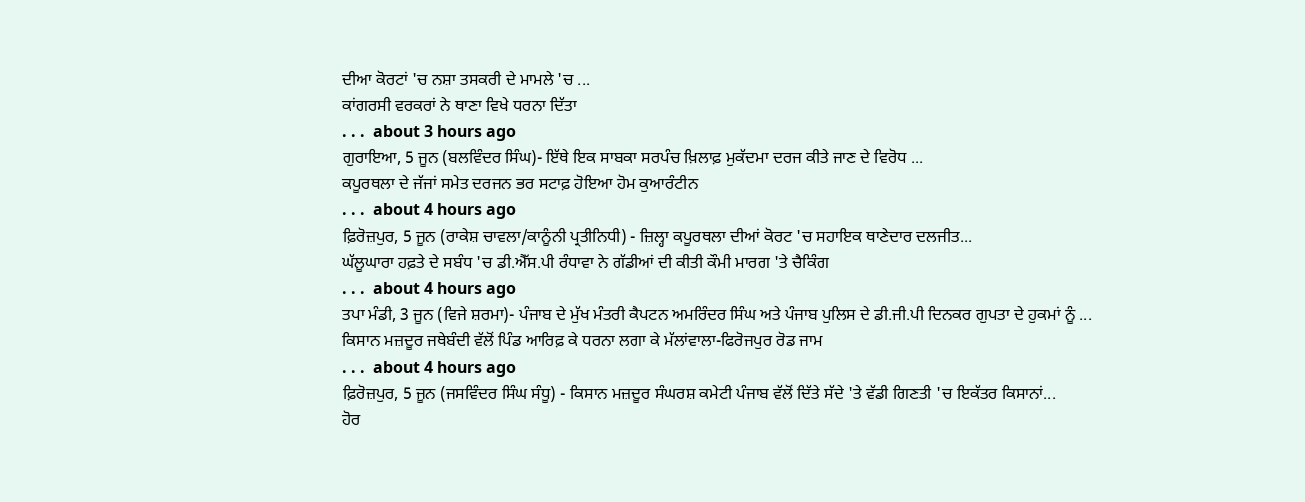ਦੀਆ ਕੋਰਟਾਂ 'ਚ ਨਸ਼ਾ ਤਸਕਰੀ ਦੇ ਮਾਮਲੇ 'ਚ ...
ਕਾਂਗਰਸੀ ਵਰਕਰਾਂ ਨੇ ਥਾਣਾ ਵਿਖੇ ਧਰਨਾ ਦਿੱਤਾ
. . .  about 3 hours ago
ਗੁਰਾਇਆ, 5 ਜੂਨ (ਬਲਵਿੰਦਰ ਸਿੰਘ)- ਇੱਥੇ ਇਕ ਸਾਬਕਾ ਸਰਪੰਚ ਖ਼ਿਲਾਫ਼ ਮੁਕੱਦਮਾ ਦਰਜ ਕੀਤੇ ਜਾਣ ਦੇ ਵਿਰੋਧ ...
ਕਪੂਰਥਲਾ ਦੇ ਜੱਜਾਂ ਸਮੇਤ ਦਰਜਨ ਭਰ ਸਟਾਫ਼ ਹੋਇਆ ਹੋਮ ਕੁਆਰੰਟੀਨ
. . .  about 4 hours ago
ਫ਼ਿਰੋਜ਼ਪੁਰ, 5 ਜੂਨ (ਰਾਕੇਸ਼ ਚਾਵਲਾ/ਕਾਨੂੰਨੀ ਪ੍ਰਤੀਨਿਧੀ) - ਜ਼ਿਲ੍ਹਾ ਕਪੂਰਥਲਾ ਦੀਆਂ ਕੋਰਟ 'ਚ ਸਹਾਇਕ ਥਾਣੇਦਾਰ ਦਲਜੀਤ...
ਘੱਲੂਘਾਰਾ ਹਫ਼ਤੇ ਦੇ ਸਬੰਧ 'ਚ ਡੀ.ਐੱਸ.ਪੀ ਰੰਧਾਵਾ ਨੇ ਗੱਡੀਆਂ ਦੀ ਕੀਤੀ ਕੌਮੀ ਮਾਰਗ 'ਤੇ ਚੈਕਿੰਗ
. . .  about 4 hours ago
ਤਪਾ ਮੰਡੀ, 3 ਜੂਨ (ਵਿਜੇ ਸ਼ਰਮਾ)- ਪੰਜਾਬ ਦੇ ਮੁੱਖ ਮੰਤਰੀ ਕੈਪਟਨ ਅਮਰਿੰਦਰ ਸਿੰਘ ਅਤੇ ਪੰਜਾਬ ਪੁਲਿਸ ਦੇ ਡੀ.ਜੀ.ਪੀ ਦਿਨਕਰ ਗੁਪਤਾ ਦੇ ਹੁਕਮਾਂ ਨੂੰ ...
ਕਿਸਾਨ ਮਜ਼ਦੂਰ ਜਥੇਬੰਦੀ ਵੱਲੋਂ ਪਿੰਡ ਆਰਿਫ਼ ਕੇ ਧਰਨਾ ਲਗਾ ਕੇ ਮੱਲਾਂਵਾਲਾ-ਫਿਰੋਜਪੁਰ ਰੋਡ ਜਾਮ
. . .  about 4 hours ago
ਫ਼ਿਰੋਜ਼ਪੁਰ, 5 ਜੂਨ (ਜਸਵਿੰਦਰ ਸਿੰਘ ਸੰਧੂ) - ਕਿਸਾਨ ਮਜ਼ਦੂਰ ਸੰਘਰਸ਼ ਕਮੇਟੀ ਪੰਜਾਬ ਵੱਲੋਂ ਦਿੱਤੇ ਸੱਦੇ 'ਤੇ ਵੱਡੀ ਗਿਣਤੀ 'ਚ ਇਕੱਤਰ ਕਿਸਾਨਾਂ...
ਹੋਰ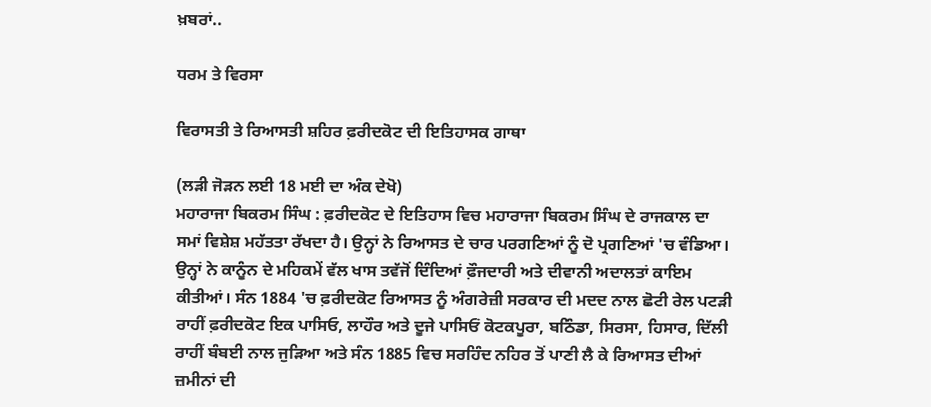ਖ਼ਬਰਾਂ..

ਧਰਮ ਤੇ ਵਿਰਸਾ

ਵਿਰਾਸਤੀ ਤੇ ਰਿਆਸਤੀ ਸ਼ਹਿਰ ਫ਼ਰੀਦਕੋਟ ਦੀ ਇਤਿਹਾਸਕ ਗਾਥਾ

(ਲੜੀ ਜੋੜਨ ਲਈ 18 ਮਈ ਦਾ ਅੰਕ ਦੇਖੋ)
ਮਹਾਰਾਜਾ ਬਿਕਰਮ ਸਿੰਘ : ਫ਼ਰੀਦਕੋਟ ਦੇ ਇਤਿਹਾਸ ਵਿਚ ਮਹਾਰਾਜਾ ਬਿਕਰਮ ਸਿੰਘ ਦੇ ਰਾਜਕਾਲ ਦਾ ਸਮਾਂ ਵਿਸ਼ੇਸ਼ ਮਹੱਤਤਾ ਰੱਖਦਾ ਹੈ। ਉਨ੍ਹਾਂ ਨੇ ਰਿਆਸਤ ਦੇ ਚਾਰ ਪਰਗਣਿਆਂ ਨੂੰ ਦੋ ਪ੍ਰਗਣਿਆਂ 'ਚ ਵੰਡਿਆ। ਉਨ੍ਹਾਂ ਨੇ ਕਾਨੂੰਨ ਦੇ ਮਹਿਕਮੇਂ ਵੱਲ ਖਾਸ ਤਵੱਜੋਂ ਦਿੰਦਿਆਂ ਫ਼ੌਜਦਾਰੀ ਅਤੇ ਦੀਵਾਨੀ ਅਦਾਲਤਾਂ ਕਾਇਮ ਕੀਤੀਆਂ। ਸੰਨ 1884 'ਚ ਫ਼ਰੀਦਕੋਟ ਰਿਆਸਤ ਨੂੰ ਅੰਗਰੇਜ਼ੀ ਸਰਕਾਰ ਦੀ ਮਦਦ ਨਾਲ ਛੋਟੀ ਰੇਲ ਪਟੜੀ ਰਾਹੀਂ ਫ਼ਰੀਦਕੋਟ ਇਕ ਪਾਸਿਓ, ਲਾਹੌਰ ਅਤੇ ਦੂਜੇ ਪਾਸਿਓਂ ਕੋਟਕਪੂਰਾ, ਬਠਿੰਡਾ, ਸਿਰਸਾ, ਹਿਸਾਰ, ਦਿੱਲੀ ਰਾਹੀਂ ਬੰਬਈ ਨਾਲ ਜੁੜਿਆ ਅਤੇ ਸੰਨ 1885 ਵਿਚ ਸਰਹਿੰਦ ਨਹਿਰ ਤੋਂ ਪਾਣੀ ਲੈ ਕੇ ਰਿਆਸਤ ਦੀਆਂ ਜ਼ਮੀਨਾਂ ਦੀ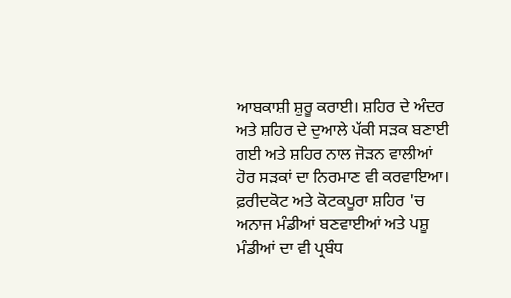ਆਬਕਾਸ਼ੀ ਸ਼ੁਰੂ ਕਰਾਈ। ਸ਼ਹਿਰ ਦੇ ਅੰਦਰ ਅਤੇ ਸ਼ਹਿਰ ਦੇ ਦੁਆਲੇ ਪੱਕੀ ਸੜਕ ਬਣਾਈ ਗਈ ਅਤੇ ਸ਼ਹਿਰ ਨਾਲ ਜੋੜਨ ਵਾਲੀਆਂ ਹੋਰ ਸੜਕਾਂ ਦਾ ਨਿਰਮਾਣ ਵੀ ਕਰਵਾਇਆ। ਫ਼ਰੀਦਕੋਟ ਅਤੇ ਕੋਟਕਪੂਰਾ ਸ਼ਹਿਰ 'ਚ ਅਨਾਜ ਮੰਡੀਆਂ ਬਣਵਾਈਆਂ ਅਤੇ ਪਸ਼ੂ ਮੰਡੀਆਂ ਦਾ ਵੀ ਪ੍ਰਬੰਧ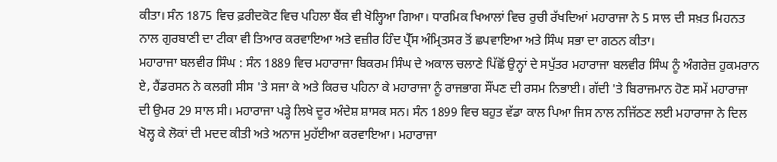ਕੀਤਾ। ਸੰਨ 1875 ਵਿਚ ਫ਼ਰੀਦਕੋਟ ਵਿਚ ਪਹਿਲਾ ਬੈਂਕ ਵੀ ਖੋਲ੍ਹਿਆ ਗਿਆ। ਧਾਰਮਿਕ ਖਿਆਲਾਂ ਵਿਚ ਰੁਚੀ ਰੱਖਦਿਆਂ ਮਹਾਰਾਜਾ ਨੇ 5 ਸਾਲ ਦੀ ਸਖ਼ਤ ਮਿਹਨਤ ਨਾਲ ਗੁਰਬਾਣੀ ਦਾ ਟੀਕਾ ਵੀ ਤਿਆਰ ਕਰਵਾਇਆ ਅਤੇ ਵਜ਼ੀਰ ਹਿੰਦ ਪ੍ਰੈੱਸ ਅੰਮ੍ਰਿਤਸਰ ਤੋਂ ਛਪਵਾਇਆ ਅਤੇ ਸਿੰਘ ਸਭਾ ਦਾ ਗਠਨ ਕੀਤਾ।
ਮਹਾਰਾਜਾ ਬਲਵੀਰ ਸਿੰਘ : ਸੰਨ 1889 ਵਿਚ ਮਹਾਰਾਜਾ ਬਿਕਰਮ ਸਿੰਘ ਦੇ ਅਕਾਲ ਚਲਾਣੇ ਪਿੱਛੋਂ ਉਨ੍ਹਾਂ ਦੇ ਸਪੁੱਤਰ ਮਹਾਰਾਜਾ ਬਲਵੀਰ ਸਿੰਘ ਨੂੰ ਅੰਗਰੇਜ਼ ਹੁਕਮਰਾਨ ਏ, ਹੈਂਡਰਸਨ ਨੇ ਕਲਗੀ ਸੀਸ 'ਤੇ ਸਜਾ ਕੇ ਅਤੇ ਕਿਰਚ ਪਹਿਨਾ ਕੇ ਮਹਾਰਾਜਾ ਨੂੰ ਰਾਜਭਾਗ ਸੌਂਪਣ ਦੀ ਰਸਮ ਨਿਭਾਈ। ਗੱਦੀ 'ਤੇ ਬਿਰਾਜਮਾਨ ਹੋਣ ਸਮੇਂ ਮਹਾਰਾਜਾ ਦੀ ਉਮਰ 29 ਸਾਲ ਸੀ। ਮਹਾਰਾਜਾ ਪੜ੍ਹੇ ਲਿਖੇ ਦੂਰ ਅੰਦੇਸ਼ ਸ਼ਾਸਕ ਸਨ। ਸੰਨ 1899 ਵਿਚ ਬਹੁਤ ਵੱਡਾ ਕਾਲ ਪਿਆ ਜਿਸ ਨਾਲ ਨਜਿੱਠਣ ਲਈ ਮਹਾਰਾਜਾ ਨੇ ਦਿਲ ਖੋਲ੍ਹ ਕੇ ਲੋਕਾਂ ਦੀ ਮਦਦ ਕੀਤੀ ਅਤੇ ਅਨਾਜ ਮੁਹੱਈਆ ਕਰਵਾਇਆ। ਮਹਾਰਾਜਾ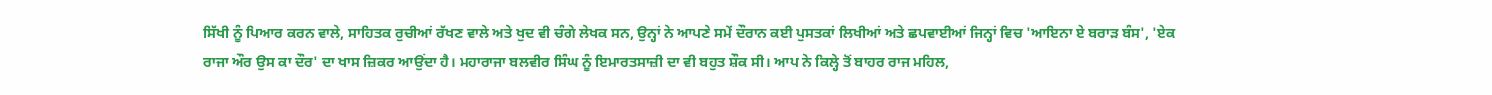ਸਿੱਖੀ ਨੂੰ ਪਿਆਰ ਕਰਨ ਵਾਲੇ, ਸਾਹਿਤਕ ਰੁਚੀਆਂ ਰੱਖਣ ਵਾਲੇ ਅਤੇ ਖੁਦ ਵੀ ਚੰਗੇ ਲੇਖਕ ਸਨ, ਉਨ੍ਹਾਂ ਨੇ ਆਪਣੇ ਸਮੇਂ ਦੌਰਾਨ ਕਈ ਪੁਸਤਕਾਂ ਲਿਖੀਆਂ ਅਤੇ ਛਪਵਾਈਆਂ ਜਿਨ੍ਹਾਂ ਵਿਚ 'ਆਇਨਾ ਏ ਬਰਾੜ ਬੰਸ', 'ਏਕ ਰਾਜਾ ਔਰ ਉਸ ਕਾ ਦੌਰ' ਦਾ ਖਾਸ ਜ਼ਿਕਰ ਆਉਂਦਾ ਹੈ। ਮਹਾਰਾਜਾ ਬਲਵੀਰ ਸਿੰਘ ਨੂੰ ਇਮਾਰਤਸਾਜ਼ੀ ਦਾ ਵੀ ਬਹੁਤ ਸ਼ੌਕ ਸੀ। ਆਪ ਨੇ ਕਿਲ੍ਹੇ ਤੋਂ ਬਾਹਰ ਰਾਜ ਮਹਿਲ,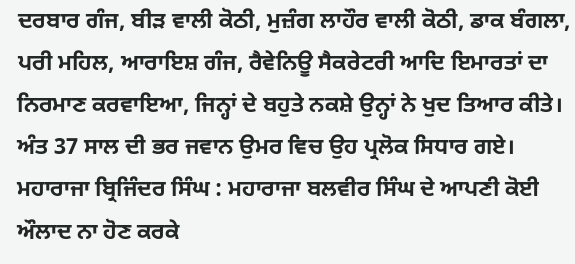ਦਰਬਾਰ ਗੰਜ, ਬੀੜ ਵਾਲੀ ਕੋਠੀ, ਮੁਜ਼ੰਗ ਲਾਹੌਰ ਵਾਲੀ ਕੋਠੀ, ਡਾਕ ਬੰਗਲਾ, ਪਰੀ ਮਹਿਲ, ਆਰਾਇਸ਼ ਗੰਜ, ਰੈਵੇਨਿਊ ਸੈਕਰੇਟਰੀ ਆਦਿ ਇਮਾਰਤਾਂ ਦਾ ਨਿਰਮਾਣ ਕਰਵਾਇਆ, ਜਿਨ੍ਹਾਂ ਦੇ ਬਹੁਤੇ ਨਕਸ਼ੇ ਉਨ੍ਹਾਂ ਨੇ ਖੁਦ ਤਿਆਰ ਕੀਤੇ। ਅੰਤ 37 ਸਾਲ ਦੀ ਭਰ ਜਵਾਨ ਉਮਰ ਵਿਚ ਉਹ ਪ੍ਰਲੋਕ ਸਿਧਾਰ ਗਏ।
ਮਹਾਰਾਜਾ ਬ੍ਰਿਜਿੰਦਰ ਸਿੰਘ : ਮਹਾਰਾਜਾ ਬਲਵੀਰ ਸਿੰਘ ਦੇ ਆਪਣੀ ਕੋਈ ਔਲਾਦ ਨਾ ਹੋਣ ਕਰਕੇ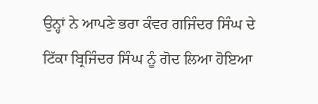ਉਨ੍ਹਾਂ ਨੇ ਆਪਣੇ ਭਰਾ ਕੰਵਰ ਗਜਿੰਦਰ ਸਿੰਘ ਦੇ ਟਿੱਕਾ ਬ੍ਰਿਜਿੰਦਰ ਸਿੰਘ ਨੂੰ ਗੋਦ ਲਿਆ ਹੋਇਆ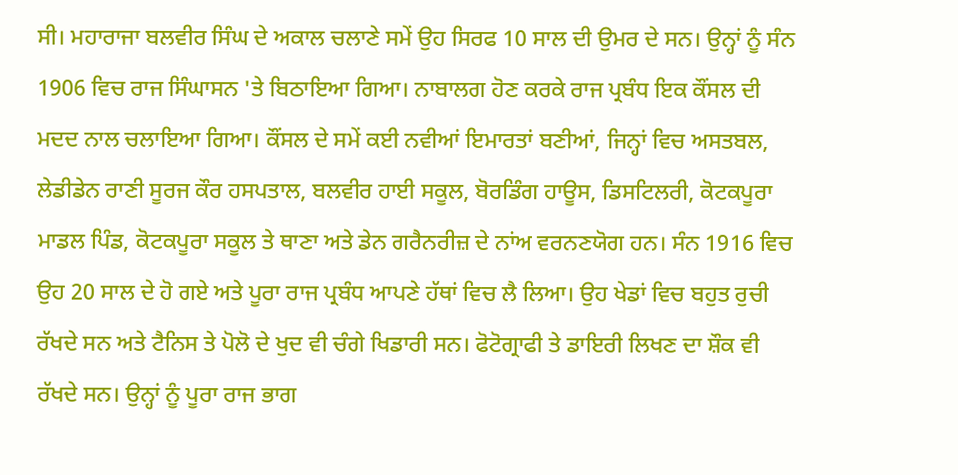ਸੀ। ਮਹਾਰਾਜਾ ਬਲਵੀਰ ਸਿੰਘ ਦੇ ਅਕਾਲ ਚਲਾਣੇ ਸਮੇਂ ਉਹ ਸਿਰਫ 10 ਸਾਲ ਦੀ ਉਮਰ ਦੇ ਸਨ। ਉਨ੍ਹਾਂ ਨੂੰ ਸੰਨ 1906 ਵਿਚ ਰਾਜ ਸਿੰਘਾਸਨ 'ਤੇ ਬਿਠਾਇਆ ਗਿਆ। ਨਾਬਾਲਗ ਹੋਣ ਕਰਕੇ ਰਾਜ ਪ੍ਰਬੰਧ ਇਕ ਕੌਂਸਲ ਦੀ ਮਦਦ ਨਾਲ ਚਲਾਇਆ ਗਿਆ। ਕੌਂਸਲ ਦੇ ਸਮੇਂ ਕਈ ਨਵੀਆਂ ਇਮਾਰਤਾਂ ਬਣੀਆਂ, ਜਿਨ੍ਹਾਂ ਵਿਚ ਅਸਤਬਲ, ਲੇਡੀਡੇਨ ਰਾਣੀ ਸੂਰਜ ਕੌਰ ਹਸਪਤਾਲ, ਬਲਵੀਰ ਹਾਈ ਸਕੂਲ, ਬੋਰਡਿੰਗ ਹਾਊਸ, ਡਿਸਟਿਲਰੀ, ਕੋਟਕਪੂਰਾ ਮਾਡਲ ਪਿੰਡ, ਕੋਟਕਪੂਰਾ ਸਕੂਲ ਤੇ ਥਾਣਾ ਅਤੇ ਡੇਨ ਗਰੈਨਰੀਜ਼ ਦੇ ਨਾਂਅ ਵਰਨਣਯੋਗ ਹਨ। ਸੰਨ 1916 ਵਿਚ ਉਹ 20 ਸਾਲ ਦੇ ਹੋ ਗਏ ਅਤੇ ਪੂਰਾ ਰਾਜ ਪ੍ਰਬੰਧ ਆਪਣੇ ਹੱਥਾਂ ਵਿਚ ਲੈ ਲਿਆ। ਉਹ ਖੇਡਾਂ ਵਿਚ ਬਹੁਤ ਰੁਚੀ ਰੱਖਦੇ ਸਨ ਅਤੇ ਟੈਨਿਸ ਤੇ ਪੋਲੋ ਦੇ ਖੁਦ ਵੀ ਚੰਗੇ ਖਿਡਾਰੀ ਸਨ। ਫੋਟੋਗ੍ਰਾਫੀ ਤੇ ਡਾਇਰੀ ਲਿਖਣ ਦਾ ਸ਼ੌਕ ਵੀ ਰੱਖਦੇ ਸਨ। ਉਨ੍ਹਾਂ ਨੂੰ ਪੂਰਾ ਰਾਜ ਭਾਗ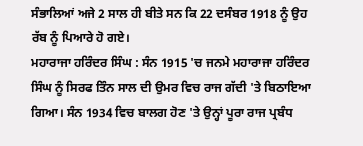ਸੰਭਾਲਿਆਂ ਅਜੇ 2 ਸਾਲ ਹੀ ਬੀਤੇ ਸਨ ਕਿ 22 ਦਸੰਬਰ 1918 ਨੂੰ ਉਹ ਰੱਬ ਨੂੰ ਪਿਆਰੇ ਹੋ ਗਏ।
ਮਹਾਰਾਜਾ ਹਰਿੰਦਰ ਸਿੰਘ : ਸੰਨ 1915 'ਚ ਜਨਮੇ ਮਹਾਰਾਜਾ ਹਰਿੰਦਰ ਸਿੰਘ ਨੂੰ ਸਿਰਫ ਤਿੰਨ ਸਾਲ ਦੀ ਉਮਰ ਵਿਚ ਰਾਜ ਗੱਦੀ 'ਤੇ ਬਿਠਾਇਆ ਗਿਆ। ਸੰਨ 1934 ਵਿਚ ਬਾਲਗ ਹੋਣ 'ਤੇ ਉਨ੍ਹਾਂ ਪੂਰਾ ਰਾਜ ਪ੍ਰਬੰਧ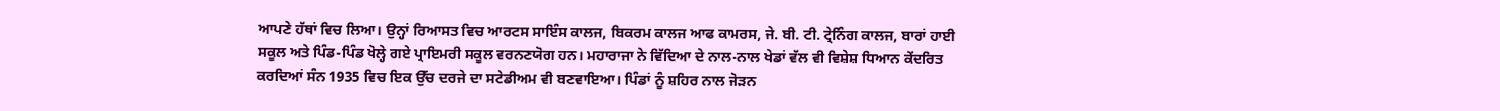ਆਪਣੇ ਹੱਥਾਂ ਵਿਚ ਲਿਆ। ਉਨ੍ਹਾਂ ਰਿਆਸਤ ਵਿਚ ਆਰਟਸ ਸਾਇੰਸ ਕਾਲਜ, ਬਿਕਰਮ ਕਾਲਜ ਆਫ ਕਾਮਰਸ, ਜੇ. ਬੀ. ਟੀ. ਟ੍ਰੇਨਿੰਗ ਕਾਲਜ, ਬਾਰਾਂ ਹਾਈ ਸਕੂਲ ਅਤੇ ਪਿੰਡ-ਪਿੰਡ ਖੋਲ੍ਹੇ ਗਏ ਪ੍ਰਾਇਮਰੀ ਸਕੂਲ ਵਰਨਣਯੋਗ ਹਨ। ਮਹਾਰਾਜਾ ਨੇ ਵਿੱਦਿਆ ਦੇ ਨਾਲ-ਨਾਲ ਖੇਡਾਂ ਵੱਲ ਵੀ ਵਿਸ਼ੇਸ਼ ਧਿਆਨ ਕੇਂਦਰਿਤ ਕਰਦਿਆਂ ਸੰਨ 1935 ਵਿਚ ਇਕ ਉੱਚ ਦਰਜੇ ਦਾ ਸਟੇਡੀਅਮ ਵੀ ਬਣਵਾਇਆ। ਪਿੰਡਾਂ ਨੂੰ ਸ਼ਹਿਰ ਨਾਲ ਜੋੜਨ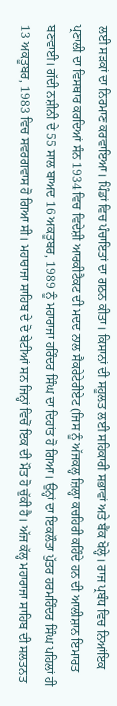ਲਈ ਸੜਕਾਂ ਦਾ ਨਿਰਮਾਣ ਕਰਵਾਇਆ। ਪਿੰਡਾਂ ਵਿਚ ਪੰਚਾਇਤਾਂ ਦਾ ਗਠਨ ਕੀਤਾ। ਕਿਸਾਨਾਂ ਦੀ ਸਹੂਲਤ ਲਈ ਸਹਿਕਾਰੀ ਸਭਾਵਾਂ ਅਤੇ ਬੈਂਕ ਖੋਲ੍ਹੇ। ਰਾਜ ਪ੍ਰਬੰਧ ਵਿਚ ਨਿਆਂਇਕ ਪ੍ਰਣਾਲੀ ਦਾ ਵਿਸਥਾਰ ਕਰਦਿਆਂ ਸੰਨ 1934 ਵਿਚ ਵਿਦੇਸ਼ੀ ਆਰਕੀਟੈਕਟ ਦੀ ਮਦਦ ਨਾਲ ਸੈਕਰੇਟੇਰੀਏਟ (ਜਿਸ ਨੂੰ ਅੱਜਕਲ੍ਹ ਜ਼ਿਲ੍ਹਾ ਕਚਹਿਰੀ ਕਹਿੰਦੇ ਹਨ ਦੀ ਆਲੀਸ਼ਾਨ ਇਮਾਰਤ ਬਣਵਾਈ। ਗੱਦੀ ਨਸ਼ੀਨੀ ਦੇ 55 ਸਾਲ ਬਾਅਦ 16 ਅਕਤੂਬਰ, 1989 ਨੂੰ ਮਹਾਰਾਜਾ ਹਰਿੰਦਰ ਸਿੰਘ ਦਾ ਦਿਹਾਂਤ ਹੋ ਗਿਆ। ਉਨ੍ਹਾਂ ਦਾ ਇਕਲੌਤਾ ਪੁੱਤਰ ਹਰਮਹਿੰਦਰ ਸਿੰਘ ਪਹਿਲਾਂ ਹੀ 13 ਅਕਤੂਬਰ, 1983 ਵਿਚ ਸਵਰਗਵਾਸ ਹੋ ਗਿਆ ਸੀ। ਮਹਾਰਾਜਾ ਸਾਹਿਬ ਦੇ ਦੋ ਬੇਟੀਆਂ ਸਨ ਜਿਨ੍ਹਾਂ ਵਿਚੋਂ ਇਕ ਦੀ ਮੌਤ ਹੋ ਚੁੱਕੀ ਹੈ। ਅੱਜ ਕੱਲ੍ਹ ਮਹਾਰਾਜਾ ਸਾਹਿਬ ਦੀ ਸਲਤਨਤ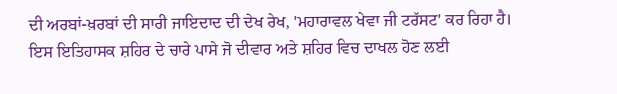ਦੀ ਅਰਬਾਂ-ਖ਼ਰਬਾਂ ਦੀ ਸਾਰੀ ਜਾਇਦਾਦ ਦੀ ਦੇਖ ਰੇਖ, 'ਮਹਾਰਾਵਲ ਖੇਵਾ ਜੀ ਟਰੱਸਟ' ਕਰ ਰਿਹਾ ਹੈ। ਇਸ ਇਤਿਹਾਸਕ ਸ਼ਹਿਰ ਦੇ ਚਾਰੇ ਪਾਸੇ ਜੋ ਦੀਵਾਰ ਅਤੇ ਸ਼ਹਿਰ ਵਿਚ ਦਾਖਲ ਹੋਣ ਲਈ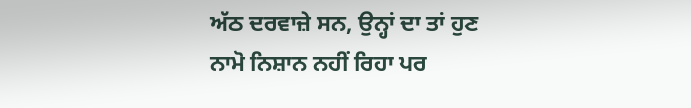ਅੱਠ ਦਰਵਾਜ਼ੇ ਸਨ, ਉਨ੍ਹਾਂ ਦਾ ਤਾਂ ਹੁਣ ਨਾਮੋ ਨਿਸ਼ਾਨ ਨਹੀਂ ਰਿਹਾ ਪਰ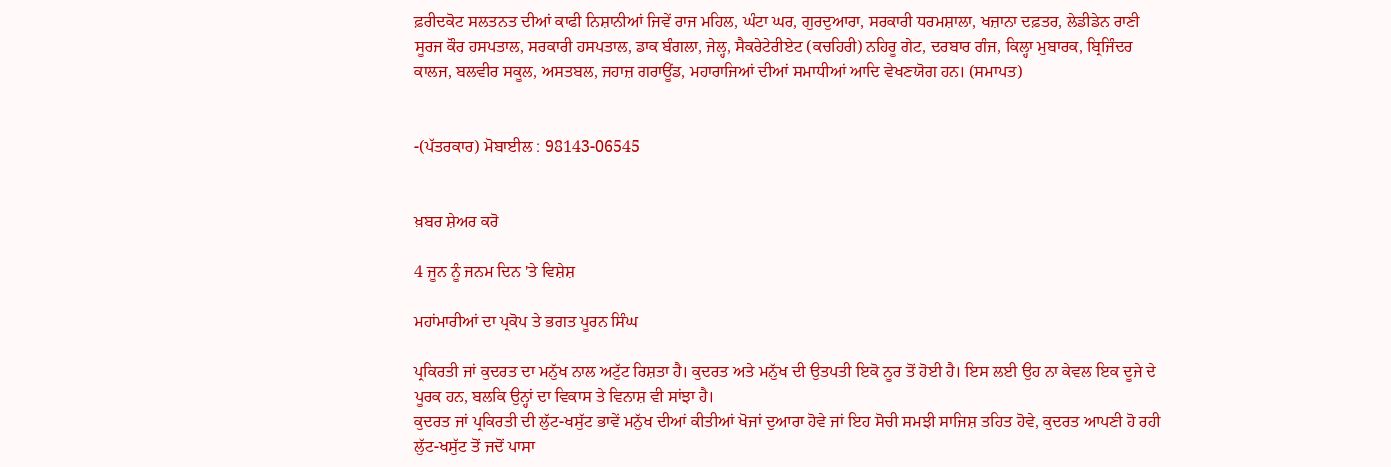ਫ਼ਰੀਦਕੋਟ ਸਲਤਨਤ ਦੀਆਂ ਕਾਫੀ ਨਿਸ਼ਾਨੀਆਂ ਜਿਵੇਂ ਰਾਜ ਮਹਿਲ, ਘੰਟਾ ਘਰ, ਗੁਰਦੁਆਰਾ, ਸਰਕਾਰੀ ਧਰਮਸ਼ਾਲਾ, ਖਜ਼ਾਨਾ ਦਫ਼ਤਰ, ਲੇਡੀਡੇਨ ਰਾਣੀ ਸੂਰਜ ਕੌਰ ਹਸਪਤਾਲ, ਸਰਕਾਰੀ ਹਸਪਤਾਲ, ਡਾਕ ਬੰਗਲਾ, ਜੇਲ੍ਹ, ਸੈਕਰੇਟੇਰੀਏਟ (ਕਚਹਿਰੀ) ਨਹਿਰੂ ਗੇਟ, ਦਰਬਾਰ ਗੰਜ, ਕਿਲ੍ਹਾ ਮੁਬਾਰਕ, ਬ੍ਰਿਜਿੰਦਰ ਕਾਲਜ, ਬਲਵੀਰ ਸਕੂਲ, ਅਸਤਬਲ, ਜਹਾਜ਼ ਗਰਾਊਂਡ, ਮਹਾਰਾਜਿਆਂ ਦੀਆਂ ਸਮਾਧੀਆਂ ਆਦਿ ਵੇਖਣਯੋਗ ਹਨ। (ਸਮਾਪਤ)


-(ਪੱਤਰਕਾਰ) ਮੋਬਾਈਲ : 98143-06545


ਖ਼ਬਰ ਸ਼ੇਅਰ ਕਰੋ

4 ਜੂਨ ਨੂੰ ਜਨਮ ਦਿਨ 'ਤੇ ਵਿਸ਼ੇਸ਼

ਮਹਾਂਮਾਰੀਆਂ ਦਾ ਪ੍ਰਕੋਪ ਤੇ ਭਗਤ ਪੂਰਨ ਸਿੰਘ

ਪ੍ਰਕਿਰਤੀ ਜਾਂ ਕੁਦਰਤ ਦਾ ਮਨੁੱਖ ਨਾਲ ਅਟੁੱਟ ਰਿਸ਼ਤਾ ਹੈ। ਕੁਦਰਤ ਅਤੇ ਮਨੁੱਖ ਦੀ ਉਤਪਤੀ ਇਕੋ ਨੂਰ ਤੋਂ ਹੋਈ ਹੈ। ਇਸ ਲਈ ਉਹ ਨਾ ਕੇਵਲ ਇਕ ਦੂਜੇ ਦੇ ਪੂਰਕ ਹਨ, ਬਲਕਿ ਉਨ੍ਹਾਂ ਦਾ ਵਿਕਾਸ ਤੇ ਵਿਨਾਸ਼ ਵੀ ਸਾਂਝਾ ਹੈ।
ਕੁਦਰਤ ਜਾਂ ਪ੍ਰਕਿਰਤੀ ਦੀ ਲੁੱਟ-ਖਸੁੱਟ ਭਾਵੇਂ ਮਨੁੱਖ ਦੀਆਂ ਕੀਤੀਆਂ ਖੋਜਾਂ ਦੁਆਰਾ ਹੋਵੇ ਜਾਂ ਇਹ ਸੋਚੀ ਸਮਝੀ ਸਾਜਿਸ਼ ਤਹਿਤ ਹੋਵੇ, ਕੁਦਰਤ ਆਪਣੀ ਹੋ ਰਹੀ ਲੁੱਟ-ਖਸੁੱਟ ਤੋਂ ਜਦੋਂ ਪਾਸਾ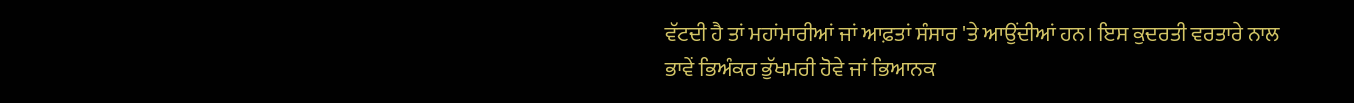ਵੱਟਦੀ ਹੈ ਤਾਂ ਮਹਾਂਮਾਰੀਆਂ ਜਾਂ ਆਫ਼ਤਾਂ ਸੰਸਾਰ 'ਤੇ ਆਉਂਦੀਆਂ ਹਨ। ਇਸ ਕੁਦਰਤੀ ਵਰਤਾਰੇ ਨਾਲ ਭਾਵੇਂ ਭਿਅੰਕਰ ਭੁੱਖਮਰੀ ਹੋਵੇ ਜਾਂ ਭਿਆਨਕ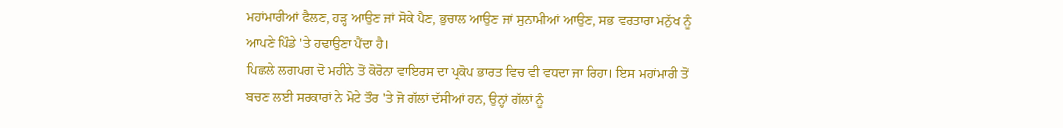ਮਹਾਂਮਾਰੀਆਂ ਫੈਲਣ, ਹੜ੍ਹ ਆਉਣ ਜਾਂ ਸੋਕੇ ਪੈਣ, ਭੁਚਾਲ ਆਉਣ ਜਾਂ ਸੁਨਾਮੀਆਂ ਆਉਣ, ਸਭ ਵਰਤਾਰਾ ਮਨੁੱਖ ਨੂੰ ਆਪਣੇ ਪਿੰਡੇ 'ਤੇ ਹਢਾਉਣਾ ਪੈਂਦਾ ਹੈ।
ਪਿਛਲੇ ਲਗਪਗ ਦੋ ਮਹੀਨੇ ਤੋਂ ਕੋਰੋਨਾ ਵਾਇਰਸ ਦਾ ਪ੍ਰਕੋਪ ਭਾਰਤ ਵਿਚ ਵੀ ਵਧਦਾ ਜਾ ਰਿਹਾ। ਇਸ ਮਹਾਂਮਾਰੀ ਤੋਂ ਬਚਣ ਲਈ ਸਰਕਾਰਾਂ ਨੇ ਮੋਟੇ ਤੌਰ 'ਤੇ ਜੋ ਗੱਲਾਂ ਦੱਸੀਆਂ ਹਨ, ਉਨ੍ਹਾਂ ਗੱਲਾਂ ਨੂੰ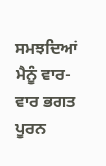ਸਮਝਦਿਆਂ ਮੈਨੂੰ ਵਾਰ-ਵਾਰ ਭਗਤ ਪੂਰਨ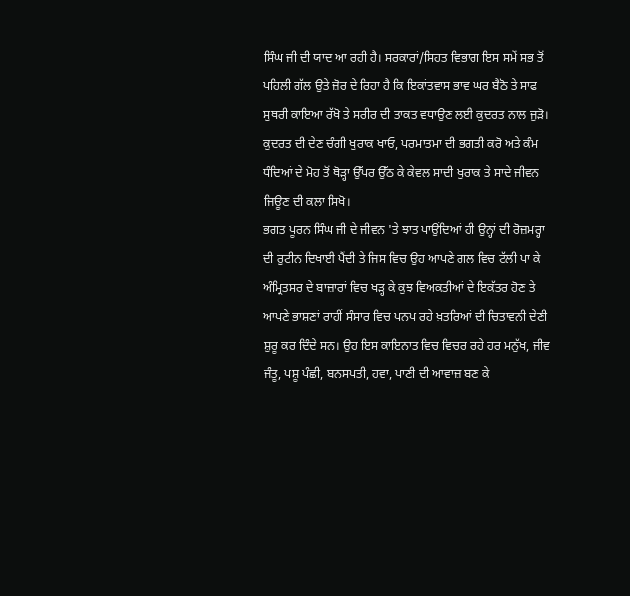ਸਿੰਘ ਜੀ ਦੀ ਯਾਦ ਆ ਰਹੀ ਹੈ। ਸਰਕਾਰਾਂ/ਸਿਹਤ ਵਿਭਾਗ ਇਸ ਸਮੇਂ ਸਭ ਤੋਂ ਪਹਿਲੀ ਗੱਲ ਉਤੇ ਜ਼ੋਰ ਦੇ ਰਿਹਾ ਹੈ ਕਿ ਇਕਾਂਤਵਾਸ ਭਾਵ ਘਰ ਬੈਠੋ ਤੇ ਸਾਫ ਸੁਥਰੀ ਕਾਇਆ ਰੱਖੋ ਤੇ ਸਰੀਰ ਦੀ ਤਾਕਤ ਵਧਾਉਣ ਲਈ ਕੁਦਰਤ ਨਾਲ ਜੁੜੋ। ਕੁਦਰਤ ਦੀ ਦੇਣ ਚੰਗੀ ਖੁਰਾਕ ਖਾਓ, ਪਰਮਾਤਮਾ ਦੀ ਭਗਤੀ ਕਰੋ ਅਤੇ ਕੰਮ ਧੰਦਿਆਂ ਦੇ ਮੋਹ ਤੋਂ ਥੋੜ੍ਹਾ ਉੱਪਰ ਉੱਠ ਕੇ ਕੇਵਲ ਸਾਦੀ ਖੁਰਾਕ ਤੇ ਸਾਦੇ ਜੀਵਨ ਜਿਊਣ ਦੀ ਕਲਾ ਸਿਖੋ।
ਭਗਤ ਪੂਰਨ ਸਿੰਘ ਜੀ ਦੇ ਜੀਵਨ 'ਤੇ ਝਾਤ ਪਾਉਂਦਿਆਂ ਹੀ ਉਨ੍ਹਾਂ ਦੀ ਰੋਜ਼ਮਰ੍ਹਾ ਦੀ ਰੁਟੀਨ ਦਿਖਾਈ ਪੈਂਦੀ ਤੇ ਜਿਸ ਵਿਚ ਉਹ ਆਪਣੇ ਗਲ ਵਿਚ ਟੱਲੀ ਪਾ ਕੇ ਅੰਮ੍ਰਿਤਸਰ ਦੇ ਬਾਜ਼ਾਰਾਂ ਵਿਚ ਖੜ੍ਹ ਕੇ ਕੁਝ ਵਿਅਕਤੀਆਂ ਦੇ ਇਕੱਤਰ ਹੋਣ ਤੇ ਆਪਣੇ ਭਾਸ਼ਣਾਂ ਰਾਹੀਂ ਸੰਸਾਰ ਵਿਚ ਪਨਪ ਰਹੇ ਖ਼ਤਰਿਆਂ ਦੀ ਚਿਤਾਵਨੀ ਦੇਣੀ ਸ਼ੁਰੂ ਕਰ ਦਿੰਦੇ ਸਨ। ਉਹ ਇਸ ਕਾਇਨਾਤ ਵਿਚ ਵਿਚਰ ਰਹੇ ਹਰ ਮਨੁੱਖ, ਜੀਵ ਜੰਤੂ, ਪਸ਼ੂ ਪੰਛੀ, ਬਨਸਪਤੀ, ਹਵਾ, ਪਾਣੀ ਦੀ ਆਵਾਜ਼ ਬਣ ਕੇ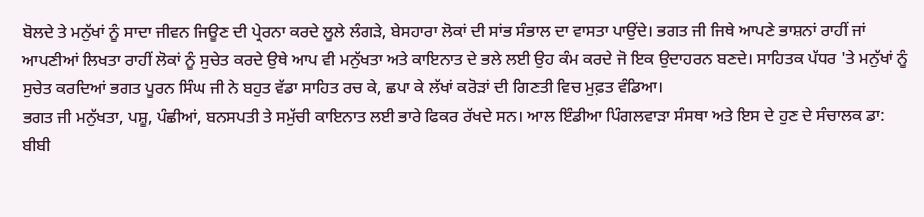ਬੋਲਦੇ ਤੇ ਮਨੁੱਖਾਂ ਨੂੰ ਸਾਦਾ ਜੀਵਨ ਜਿਊਣ ਦੀ ਪ੍ਰੇਰਨਾ ਕਰਦੇ ਲੂਲੇ ਲੰਗੜੇ, ਬੇਸਹਾਰਾ ਲੋਕਾਂ ਦੀ ਸਾਂਭ ਸੰਭਾਲ ਦਾ ਵਾਸਤਾ ਪਾਉਂਦੇ। ਭਗਤ ਜੀ ਜਿਥੇ ਆਪਣੇ ਭਾਸ਼ਨਾਂ ਰਾਹੀਂ ਜਾਂ ਆਪਣੀਆਂ ਲਿਖਤਾ ਰਾਹੀਂ ਲੋਕਾਂ ਨੂੰ ਸੁਚੇਤ ਕਰਦੇ ਉਥੇ ਆਪ ਵੀ ਮਨੁੱਖਤਾ ਅਤੇ ਕਾਇਨਾਤ ਦੇ ਭਲੇ ਲਈ ਉਹ ਕੰਮ ਕਰਦੇ ਜੋ ਇਕ ਉਦਾਹਰਨ ਬਣਦੇ। ਸਾਹਿਤਕ ਪੱਧਰ 'ਤੇ ਮਨੁੱਖਾਂ ਨੂੰ ਸੁਚੇਤ ਕਰਦਿਆਂ ਭਗਤ ਪੂਰਨ ਸਿੰਘ ਜੀ ਨੇ ਬਹੁਤ ਵੱਡਾ ਸਾਹਿਤ ਰਚ ਕੇ, ਛਪਾ ਕੇ ਲੱਖਾਂ ਕਰੋੜਾਂ ਦੀ ਗਿਣਤੀ ਵਿਚ ਮੁਫ਼ਤ ਵੰਡਿਆ।
ਭਗਤ ਜੀ ਮਨੁੱਖਤਾ, ਪਸ਼ੂ, ਪੰਛੀਆਂ, ਬਨਸਪਤੀ ਤੇ ਸਮੁੱਚੀ ਕਾਇਨਾਤ ਲਈ ਭਾਰੇ ਫਿਕਰ ਰੱਖਦੇ ਸਨ। ਆਲ ਇੰਡੀਆ ਪਿੰਗਲਵਾੜਾ ਸੰਸਥਾ ਅਤੇ ਇਸ ਦੇ ਹੁਣ ਦੇ ਸੰਚਾਲਕ ਡਾ: ਬੀਬੀ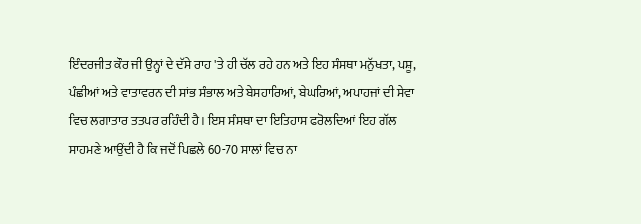ਇੰਦਰਜੀਤ ਕੌਰ ਜੀ ਉਨ੍ਹਾਂ ਦੇ ਦੱਸੇ ਰਾਹ 'ਤੇ ਹੀ ਚੱਲ ਰਹੇ ਹਨ ਅਤੇ ਇਹ ਸੰਸਥਾ ਮਨੁੱਖਤਾ, ਪਸ਼ੂ, ਪੰਛੀਆਂ ਅਤੇ ਵਾਤਾਵਰਨ ਦੀ ਸਾਂਭ ਸੰਭਾਲ ਅਤੇ ਬੇਸਹਾਰਿਆਂ, ਬੇਘਰਿਆਂ, ਅਪਾਹਜਾਂ ਦੀ ਸੇਵਾ ਵਿਚ ਲਗਾਤਾਰ ਤਤਪਰ ਰਹਿੰਦੀ ਹੈ। ਇਸ ਸੰਸਥਾ ਦਾ ਇਤਿਹਾਸ ਫਰੋਲਦਿਆਂ ਇਹ ਗੱਲ ਸਾਹਮਣੇ ਆਉਂਦੀ ਹੈ ਕਿ ਜਦੋਂ ਪਿਛਲੇ 60-70 ਸਾਲਾਂ ਵਿਚ ਨਾ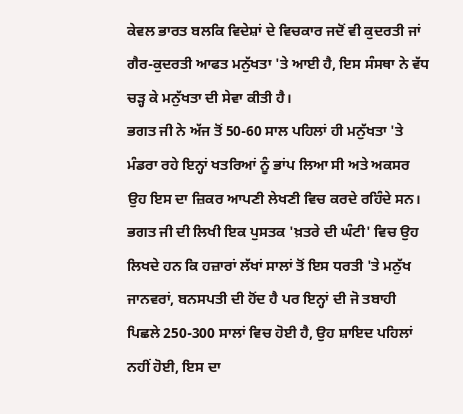ਕੇਵਲ ਭਾਰਤ ਬਲਕਿ ਵਿਦੇਸ਼ਾਂ ਦੇ ਵਿਚਕਾਰ ਜਦੋਂ ਵੀ ਕੁਦਰਤੀ ਜਾਂ ਗੈਰ-ਕੁਦਰਤੀ ਆਫਤ ਮਨੁੱਖਤਾ 'ਤੇ ਆਈ ਹੈ, ਇਸ ਸੰਸਥਾ ਨੇ ਵੱਧ ਚੜ੍ਹ ਕੇ ਮਨੁੱਖਤਾ ਦੀ ਸੇਵਾ ਕੀਤੀ ਹੈ।
ਭਗਤ ਜੀ ਨੇ ਅੱਜ ਤੋਂ 50-60 ਸਾਲ ਪਹਿਲਾਂ ਹੀ ਮਨੁੱਖਤਾ 'ਤੇ ਮੰਡਰਾ ਰਹੇ ਇਨ੍ਹਾਂ ਖਤਰਿਆਂ ਨੂੰ ਭਾਂਪ ਲਿਆ ਸੀ ਅਤੇ ਅਕਸਰ ਉਹ ਇਸ ਦਾ ਜ਼ਿਕਰ ਆਪਣੀ ਲੇਖਣੀ ਵਿਚ ਕਰਦੇ ਰਹਿੰਦੇ ਸਨ। ਭਗਤ ਜੀ ਦੀ ਲਿਖੀ ਇਕ ਪੁਸਤਕ 'ਖ਼ਤਰੇ ਦੀ ਘੰਟੀ' ਵਿਚ ਉਹ ਲਿਖਦੇ ਹਨ ਕਿ ਹਜ਼ਾਰਾਂ ਲੱਖਾਂ ਸਾਲਾਂ ਤੋਂ ਇਸ ਧਰਤੀ 'ਤੇ ਮਨੁੱਖ ਜਾਨਵਰਾਂ, ਬਨਸਪਤੀ ਦੀ ਹੋਂਦ ਹੈ ਪਰ ਇਨ੍ਹਾਂ ਦੀ ਜੋ ਤਬਾਹੀ ਪਿਛਲੇ 250-300 ਸਾਲਾਂ ਵਿਚ ਹੋਈ ਹੈ, ਉਹ ਸ਼ਾਇਦ ਪਹਿਲਾਂ ਨਹੀਂ ਹੋਈ, ਇਸ ਦਾ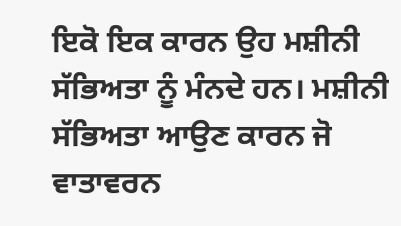ਇਕੋ ਇਕ ਕਾਰਨ ਉਹ ਮਸ਼ੀਨੀ ਸੱਭਿਅਤਾ ਨੂੰ ਮੰਨਦੇ ਹਨ। ਮਸ਼ੀਨੀ ਸੱਭਿਅਤਾ ਆਉਣ ਕਾਰਨ ਜੋ ਵਾਤਾਵਰਨ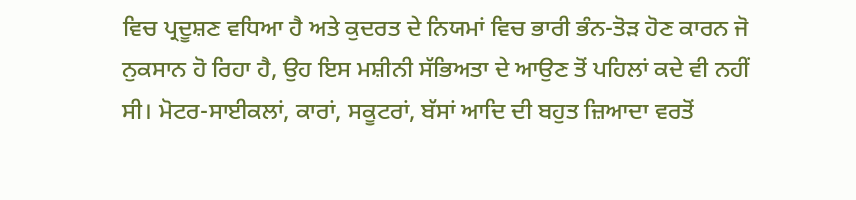ਵਿਚ ਪ੍ਰਦੂਸ਼ਣ ਵਧਿਆ ਹੈ ਅਤੇ ਕੁਦਰਤ ਦੇ ਨਿਯਮਾਂ ਵਿਚ ਭਾਰੀ ਭੰਨ-ਤੋੜ ਹੋਣ ਕਾਰਨ ਜੋ ਨੁਕਸਾਨ ਹੋ ਰਿਹਾ ਹੈ, ਉਹ ਇਸ ਮਸ਼ੀਨੀ ਸੱਭਿਅਤਾ ਦੇ ਆਉਣ ਤੋਂ ਪਹਿਲਾਂ ਕਦੇ ਵੀ ਨਹੀਂ ਸੀ। ਮੋਟਰ-ਸਾਈਕਲਾਂ, ਕਾਰਾਂ, ਸਕੂਟਰਾਂ, ਬੱਸਾਂ ਆਦਿ ਦੀ ਬਹੁਤ ਜ਼ਿਆਦਾ ਵਰਤੋਂ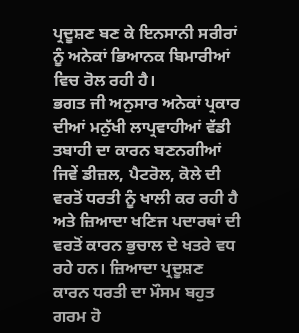ਪ੍ਰਦੂਸ਼ਣ ਬਣ ਕੇ ਇਨਸਾਨੀ ਸਰੀਰਾਂ ਨੂੰ ਅਨੇਕਾਂ ਭਿਆਨਕ ਬਿਮਾਰੀਆਂ ਵਿਚ ਰੋਲ ਰਹੀ ਹੈ।
ਭਗਤ ਜੀ ਅਨੁਸਾਰ ਅਨੇਕਾਂ ਪ੍ਰਕਾਰ ਦੀਆਂ ਮਨੁੱਖੀ ਲਾਪ੍ਰਵਾਹੀਆਂ ਵੱਡੀ ਤਬਾਹੀ ਦਾ ਕਾਰਨ ਬਣਨਗੀਆਂ ਜਿਵੇਂ ਡੀਜ਼ਲ, ਪੈਟਰੋਲ, ਕੋਲੇ ਦੀ ਵਰਤੋਂ ਧਰਤੀ ਨੂੰ ਖਾਲੀ ਕਰ ਰਹੀ ਹੈ ਅਤੇ ਜ਼ਿਆਦਾ ਖਣਿਜ ਪਦਾਰਥਾਂ ਦੀ ਵਰਤੋਂ ਕਾਰਨ ਭੁਚਾਲ ਦੇ ਖਤਰੇ ਵਧ ਰਹੇ ਹਨ। ਜ਼ਿਆਦਾ ਪ੍ਰਦੂਸ਼ਣ ਕਾਰਨ ਧਰਤੀ ਦਾ ਮੌਸਮ ਬਹੁਤ ਗਰਮ ਹੋ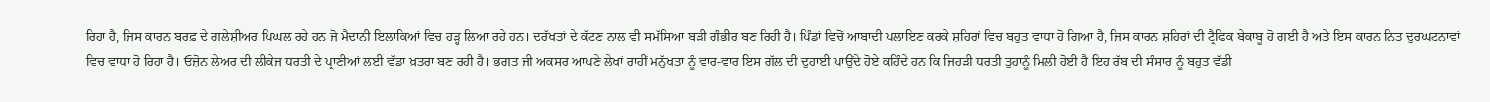ਰਿਹਾ ਹੈ, ਜਿਸ ਕਾਰਨ ਬਰਫ਼ ਦੇ ਗਲੇਸ਼ੀਅਰ ਪਿਘਲ ਰਹੇ ਹਨ ਜੋ ਮੈਦਾਨੀ ਇਲਾਕਿਆਂ ਵਿਚ ਹੜ੍ਹ ਲਿਆ ਰਹੇ ਹਨ। ਦਰੱਖਤਾਂ ਦੇ ਕੱਟਣ ਨਾਲ ਵੀ ਸਮੱਸਿਆ ਬੜੀ ਗੰਭੀਰ ਬਣ ਰਿਹੀ ਹੈ। ਪਿੰਡਾਂ ਵਿਚੋਂ ਆਬਾਦੀ ਪਲਾਇਣ ਕਰਕੇ ਸ਼ਹਿਰਾਂ ਵਿਚ ਬਹੁਤ ਵਾਧਾ ਹੋ ਗਿਆ ਹੈ, ਜਿਸ ਕਾਰਨ ਸ਼ਹਿਰਾਂ ਦੀ ਟ੍ਰੈਫਿਕ ਬੇਕਾਬੂ ਹੋ ਗਈ ਹੈ ਅਤੇ ਇਸ ਕਾਰਨ ਨਿਤ ਦੁਰਘਟਨਾਵਾਂ ਵਿਚ ਵਾਧਾ ਹੋ ਰਿਹਾ ਹੈ। ਓਜ਼ੋਨ ਲੇਅਰ ਦੀ ਲੀਕੇਜ ਧਰਤੀ ਦੇ ਪ੍ਰਾਣੀਆਂ ਲਈ ਵੱਡਾ ਖ਼ਤਰਾ ਬਣ ਰਹੀ ਹੈ। ਭਗਤ ਜੀ ਅਕਸਰ ਆਪਣੇ ਲੇਖਾਂ ਰਾਹੀਂ ਮਨੁੱਖਤਾ ਨੂੰ ਵਾਰ-ਵਾਰ ਇਸ ਗੱਲ ਦੀ ਦੁਹਾਈ ਪਾਉਂਦੇ ਹੋਏ ਕਹਿੰਦੇ ਹਨ ਕਿ ਜਿਹੜੀ ਧਰਤੀ ਤੁਹਾਨੂੰ ਮਿਲੀ ਹੋਈ ਹੈ ਇਹ ਰੱਬ ਦੀ ਸੰਸਾਰ ਨੂੰ ਬਹੁਤ ਵੱਡੀ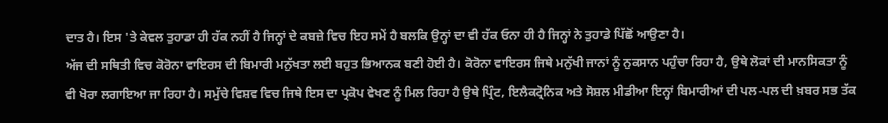ਦਾਤ ਹੈ। ਇਸ 'ਤੇ ਕੇਵਲ ਤੁਹਾਡਾ ਹੀ ਹੱਕ ਨਹੀਂ ਹੈ ਜਿਨ੍ਹਾਂ ਦੇ ਕਬਜ਼ੇ ਵਿਚ ਇਹ ਸਮੇਂ ਹੈ ਬਲਕਿ ਉਨ੍ਹਾਂ ਦਾ ਵੀ ਹੱਕ ਓਨਾ ਹੀ ਹੈ ਜਿਨ੍ਹਾਂ ਨੇ ਤੁਹਾਡੇ ਪਿੱਛੋਂ ਆਉਣਾ ਹੈ।
ਅੱਜ ਦੀ ਸਥਿਤੀ ਵਿਚ ਕੋਰੋਨਾ ਵਾਇਰਸ ਦੀ ਬਿਮਾਰੀ ਮਨੁੱਖਤਾ ਲਈ ਬਹੁਤ ਭਿਆਨਕ ਬਣੀ ਹੋਈ ਹੈ। ਕੋਰੋਨਾ ਵਾਇਰਸ ਜਿਥੇ ਮਨੁੱਖੀ ਜਾਨਾਂ ਨੂੰ ਨੁਕਸਾਨ ਪਹੁੰਚਾ ਰਿਹਾ ਹੈ, ਉਥੇ ਲੋਕਾਂ ਦੀ ਮਾਨਸਿਕਤਾ ਨੂੰ ਵੀ ਖੋਰਾ ਲਗਾਇਆ ਜਾ ਰਿਹਾ ਹੈ। ਸਮੁੱਚੇ ਵਿਸ਼ਵ ਵਿਚ ਜਿਥੇ ਇਸ ਦਾ ਪ੍ਰਕੋਪ ਵੇਖਣ ਨੂੰ ਮਿਲ ਰਿਹਾ ਹੈ ਉਥੇ ਪ੍ਰਿੰਟ, ਇਲੈਕਟ੍ਰੋਨਿਕ ਅਤੇ ਸੋਸ਼ਲ ਮੀਡੀਆ ਇਨ੍ਹਾਂ ਬਿਮਾਰੀਆਂ ਦੀ ਪਲ-ਪਲ ਦੀ ਖ਼ਬਰ ਸਭ ਤੱਕ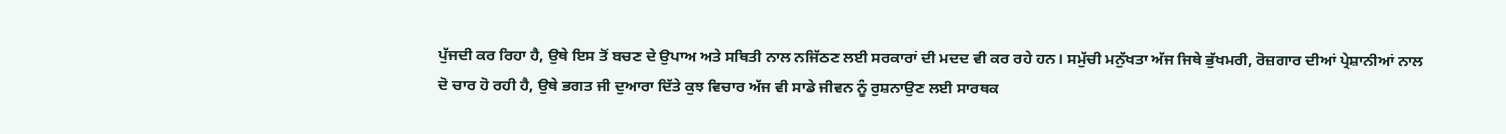ਪੁੱਜਦੀ ਕਰ ਰਿਹਾ ਹੈ, ਉਥੇ ਇਸ ਤੋਂ ਬਚਣ ਦੇ ਉਪਾਅ ਅਤੇ ਸਥਿਤੀ ਨਾਲ ਨਜਿੱਠਣ ਲਈ ਸਰਕਾਰਾਂ ਦੀ ਮਦਦ ਵੀ ਕਰ ਰਹੇ ਹਨ। ਸਮੁੱਚੀ ਮਨੁੱਖਤਾ ਅੱਜ ਜਿਥੇ ਭੁੱਖਮਰੀ, ਰੋਜ਼ਗਾਰ ਦੀਆਂ ਪ੍ਰੇਸ਼ਾਨੀਆਂ ਨਾਲ ਦੋ ਚਾਰ ਹੋ ਰਹੀ ਹੈ, ਉਥੇ ਭਗਤ ਜੀ ਦੁਆਰਾ ਦਿੱਤੇ ਕੁਝ ਵਿਚਾਰ ਅੱਜ ਵੀ ਸਾਡੇ ਜੀਵਨ ਨੂੰ ਰੁਸ਼ਨਾਉਣ ਲਈ ਸਾਰਥਕ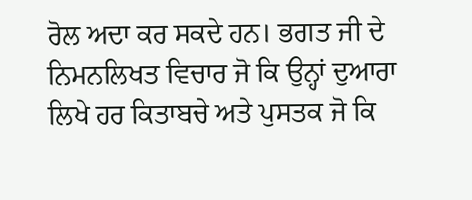ਰੋਲ ਅਦਾ ਕਰ ਸਕਦੇ ਹਨ। ਭਗਤ ਜੀ ਦੇ ਨਿਮਨਲਿਖਤ ਵਿਚਾਰ ਜੋ ਕਿ ਉਨ੍ਹਾਂ ਦੁਆਰਾ ਲਿਖੇ ਹਰ ਕਿਤਾਬਚੇ ਅਤੇ ਪੁਸਤਕ ਜੋ ਕਿ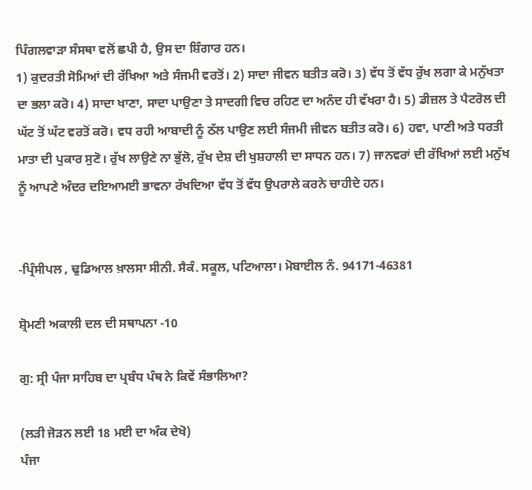ਪਿੰਗਲਵਾੜਾ ਸੰਸਥਾ ਵਲੋਂ ਛਪੀ ਹੈ, ਉਸ ਦਾ ਸ਼ਿੰਗਾਰ ਹਨ।
1) ਕੁਦਰਤੀ ਸੋਮਿਆਂ ਦੀ ਰੱਖਿਆ ਅਤੇ ਸੰਜਮੀ ਵਰਤੋਂ। 2) ਸਾਦਾ ਜੀਵਨ ਬਤੀਤ ਕਰੋ। 3) ਵੱਧ ਤੋਂ ਵੱਧ ਰੁੱਖ ਲਗਾ ਕੇ ਮਨੁੱਖਤਾ ਦਾ ਭਲਾ ਕਰੋ। 4) ਸਾਦਾ ਖਾਣਾ, ਸਾਦਾ ਪਾਉਣਾ ਤੇ ਸਾਦਗੀ ਵਿਚ ਰਹਿਣ ਦਾ ਅਨੰਦ ਹੀ ਵੱਖਰਾ ਹੈ। 5) ਡੀਜ਼ਲ ਤੇ ਪੈਟਰੋਲ ਦੀ ਘੱਟ ਤੋਂ ਘੱਟ ਵਰਤੋਂ ਕਰੋ। ਵਧ ਰਹੀ ਆਬਾਦੀ ਨੂੰ ਠੱਲ ਪਾਉਣ ਲਈ ਸੰਜਮੀ ਜੀਵਨ ਬਤੀਤ ਕਰੋ। 6) ਹਵਾ, ਪਾਣੀ ਅਤੇ ਧਰਤੀ ਮਾਤਾ ਦੀ ਪੁਕਾਰ ਸੁਣੋ। ਰੁੱਖ ਲਾਉਣੇ ਨਾ ਭੁੱਲੋ, ਰੁੱਖ ਦੇਸ਼ ਦੀ ਖੁਸ਼ਹਾਲੀ ਦਾ ਸਾਧਨ ਹਨ। 7) ਜਾਨਵਰਾਂ ਦੀ ਰੱਖਿਆਂ ਲਈ ਮਨੁੱਖ ਨੂੰ ਆਪਣੇ ਅੰਦਰ ਦਇਆਮਈ ਭਾਵਨਾ ਰੱਖਦਿਆ ਵੱਧ ਤੋਂ ਵੱਧ ਉਪਰਾਲੇ ਕਰਨੇ ਚਾਹੀਦੇ ਹਨ।


-ਪ੍ਰਿੰਸੀਪਲ , ਢੁਡਿਆਲ ਖ਼ਾਲਸਾ ਸੀਨੀ. ਸੈਕੰ. ਸਕੂਲ, ਪਟਿਆਲਾ। ਮੋਬਾਈਲ ਨੰ. 94171-46381

ਸ਼੍ਰੋਮਣੀ ਅਕਾਲੀ ਦਲ ਦੀ ਸਥਾਪਨਾ -10

ਗੁ: ਸ੍ਰੀ ਪੰਜਾ ਸਾਹਿਬ ਦਾ ਪ੍ਰਬੰਧ ਪੰਥ ਨੇ ਕਿਵੇਂ ਸੰਭਾਲਿਆ?

(ਲੜੀ ਜੋੜਨ ਲਈ 18 ਮਈ ਦਾ ਅੰਕ ਦੇਖੋ)
ਪੰਜਾ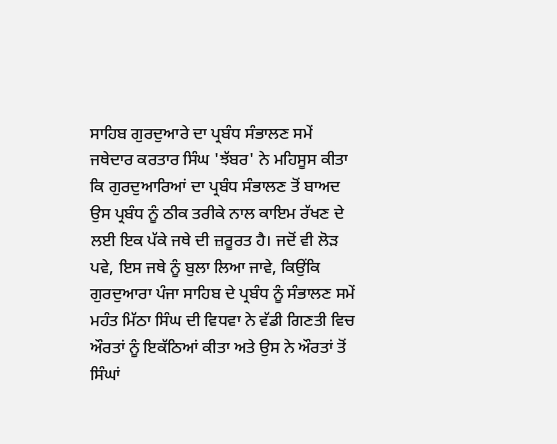ਸਾਹਿਬ ਗੁਰਦੁਆਰੇ ਦਾ ਪ੍ਰਬੰਧ ਸੰਭਾਲਣ ਸਮੇਂ ਜਥੇਦਾਰ ਕਰਤਾਰ ਸਿੰਘ 'ਝੱਬਰ' ਨੇ ਮਹਿਸੂਸ ਕੀਤਾ ਕਿ ਗੁਰਦੁਆਰਿਆਂ ਦਾ ਪ੍ਰਬੰਧ ਸੰਭਾਲਣ ਤੋਂ ਬਾਅਦ ਉਸ ਪ੍ਰਬੰਧ ਨੂੰ ਠੀਕ ਤਰੀਕੇ ਨਾਲ ਕਾਇਮ ਰੱਖਣ ਦੇ ਲਈ ਇਕ ਪੱਕੇ ਜਥੇ ਦੀ ਜ਼ਰੂਰਤ ਹੈ। ਜਦੋਂ ਵੀ ਲੋੜ ਪਵੇ, ਇਸ ਜਥੇ ਨੂੰ ਬੁਲਾ ਲਿਆ ਜਾਵੇ, ਕਿਉਂਕਿ ਗੁਰਦੁਆਰਾ ਪੰਜਾ ਸਾਹਿਬ ਦੇ ਪ੍ਰਬੰਧ ਨੂੰ ਸੰਭਾਲਣ ਸਮੇਂ ਮਹੰਤ ਮਿੱਠਾ ਸਿੰਘ ਦੀ ਵਿਧਵਾ ਨੇ ਵੱਡੀ ਗਿਣਤੀ ਵਿਚ ਔਰਤਾਂ ਨੂੰ ਇਕੱਠਿਆਂ ਕੀਤਾ ਅਤੇ ਉਸ ਨੇ ਔਰਤਾਂ ਤੋਂ ਸਿੰਘਾਂ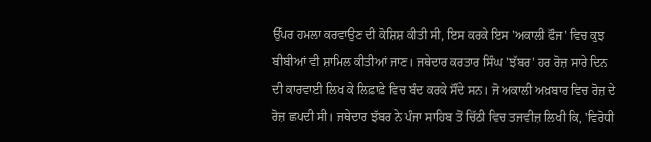ਉੱਪਰ ਹਮਲਾ ਕਰਵਾਉਣ ਦੀ ਕੋਸ਼ਿਸ਼ ਕੀਤੀ ਸੀ, ਇਸ ਕਰਕੇ ਇਸ 'ਅਕਾਲੀ ਫੌਜ' ਵਿਚ ਕੁਝ ਬੀਬੀਆਂ ਵੀ ਸ਼ਾਮਿਲ ਕੀਤੀਆਂ ਜਾਣ। ਜਥੇਦਾਰ ਕਰਤਾਰ ਸਿੰਘ 'ਝੱਬਰ' ਹਰ ਰੋਜ਼ ਸਾਰੇ ਦਿਨ ਦੀ ਕਾਰਵਾਈ ਲਿਖ ਕੇ ਲਿਫ਼ਾਫ਼ੇ ਵਿਚ ਬੰਦ ਕਰਕੇ ਸੌਂਦੇ ਸਨ। ਜੋ ਅਕਾਲੀ ਅਖ਼ਬਾਰ ਵਿਚ ਰੋਜ਼ ਦੇ ਰੋਜ਼ ਛਪਦੀ ਸੀ। ਜਥੇਦਾਰ ਝੱਬਰ ਨੇ ਪੰਜਾ ਸਾਹਿਬ ਤੋਂ ਚਿੱਠੀ ਵਿਚ ਤਜਵੀਜ਼ ਲਿਖੀ ਕਿ, 'ਵਿਰੋਧੀ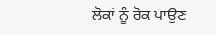ਲੋਕਾਂ ਨੂੰ ਰੋਕ ਪਾਉਣ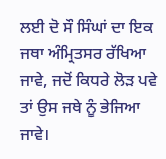ਲਈ ਦੋ ਸੌ ਸਿੰਘਾਂ ਦਾ ਇਕ ਜਥਾ ਅੰਮ੍ਰਿਤਸਰ ਰੱਖਿਆ ਜਾਵੇ, ਜਦੋਂ ਕਿਧਰੇ ਲੋੜ ਪਵੇ ਤਾਂ ਉਸ ਜਥੇ ਨੂੰ ਭੇਜਿਆ ਜਾਵੇ।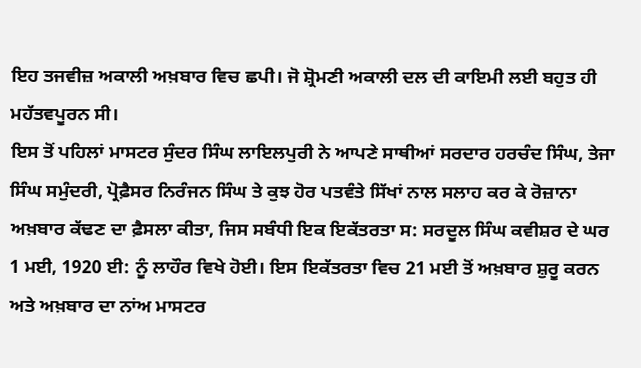ਇਹ ਤਜਵੀਜ਼ ਅਕਾਲੀ ਅਖ਼ਬਾਰ ਵਿਚ ਛਪੀ। ਜੋ ਸ਼੍ਰੋਮਣੀ ਅਕਾਲੀ ਦਲ ਦੀ ਕਾਇਮੀ ਲਈ ਬਹੁਤ ਹੀ ਮਹੱਤਵਪੂਰਨ ਸੀ।
ਇਸ ਤੋਂ ਪਹਿਲਾਂ ਮਾਸਟਰ ਸੁੰਦਰ ਸਿੰਘ ਲਾਇਲਪੁਰੀ ਨੇ ਆਪਣੇ ਸਾਥੀਆਂ ਸਰਦਾਰ ਹਰਚੰਦ ਸਿੰਘ, ਤੇਜਾ ਸਿੰਘ ਸਮੁੰਦਰੀ, ਪ੍ਰੋਫ਼ੈਸਰ ਨਿਰੰਜਨ ਸਿੰਘ ਤੇ ਕੁਝ ਹੋਰ ਪਤਵੰਤੇ ਸਿੱਖਾਂ ਨਾਲ ਸਲਾਹ ਕਰ ਕੇ ਰੋਜ਼ਾਨਾ ਅਖ਼ਬਾਰ ਕੱਢਣ ਦਾ ਫ਼ੈਸਲਾ ਕੀਤਾ, ਜਿਸ ਸਬੰਧੀ ਇਕ ਇਕੱਤਰਤਾ ਸ: ਸਰਦੂਲ ਸਿੰਘ ਕਵੀਸ਼ਰ ਦੇ ਘਰ 1 ਮਈ, 1920 ਈ: ਨੂੰ ਲਾਹੌਰ ਵਿਖੇ ਹੋਈ। ਇਸ ਇਕੱਤਰਤਾ ਵਿਚ 21 ਮਈ ਤੋਂ ਅਖ਼ਬਾਰ ਸ਼ੁਰੂ ਕਰਨ ਅਤੇ ਅਖ਼ਬਾਰ ਦਾ ਨਾਂਅ ਮਾਸਟਰ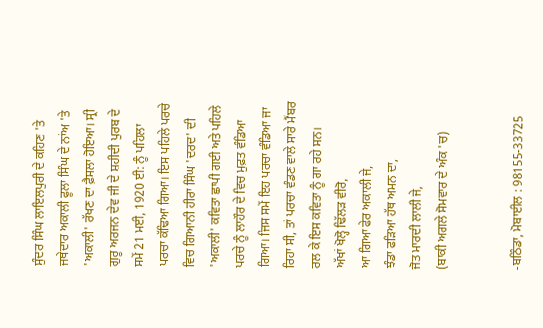ਸੁੰਦਰ ਸਿੰਘ ਲਾਇਲਪੁਰੀ ਦੇ ਕਹਿਣ 'ਤੇ ਜਥੇਦਾਰ ਅਕਾਲੀ ਫੂਲਾ ਸਿੰਘ ਦੇ ਨਾਂਅ 'ਤੇ 'ਅਕਾਲੀ' ਰੱਖਣ ਦਾ ਫ਼ੈਸਲਾ ਹੋਇਆ। ਸ੍ਰੀ ਗੁਰੂ ਅਰਜਨ ਦੇਵ ਜੀ ਦੇ ਸ਼ਹੀਦੀ ਪੁਰਬ ਦੇ ਸਮੇਂ 21 ਮਈ, 1920 ਈ: ਨੂੰ ਪਹਿਲਾ ਪਰਚਾ ਕੱਢਿਆ ਗਿਆ। ਇਸ ਪਹਿਲੇ ਪਰਚੇ ਵਿਚ ਗਿਆਨੀ ਹੀਰਾ ਸਿੰਘ 'ਦਰਦ' ਦੀ 'ਅਕਾਲੀ' ਕਵਿਤਾ ਛਾਪੀ ਗਈ ਅਤੇ ਪਹਿਲੇ ਪਰਚੇ ਨੂੰ ਲਾਹੌਰ ਦੇ ਵਿਚ ਮੁਫ਼ਤ ਵੰਡਿਆ ਗਿਆ। ਜਿਸ ਸਮੇਂ ਇਹ ਪਰਚਾ ਵੰਡਿਆ ਜਾ ਰਿਹਾ ਸੀ, ਤਾਂ ਪਰਚਾ ਵੰਡਣ ਵਾਲੇ ਸਾਰੇ ਮੈਂਬਰ ਰਲ ਕੇ ਇਸ ਕਵਿਤਾ ਨੂੰ ਗਾ ਰਹੇ ਸਨ।
ਅੱਖਾਂ ਖੋਲ੍ਹੋ ਢਿੱਲੜ ਵੀਰੋ,
ਆ ਗਿਆ ਫੇਰ ਅਕਾਲੀ ਜੇ,
ਝੰਡਾ ਫੜਿਆ ਹੱਥ ਅਮਨ ਦਾ,
ਜੋਤ ਮਾਰਦੀ ਲਾਲੀ ਜੇ,
(ਬਾਕੀ ਅਗਲੇ ਸੋਮਵਾਰ ਦੇ ਅੰਕ 'ਚ)


-ਬਠਿੰਡਾ, ਮੋਬਾਈਲ : 98155-33725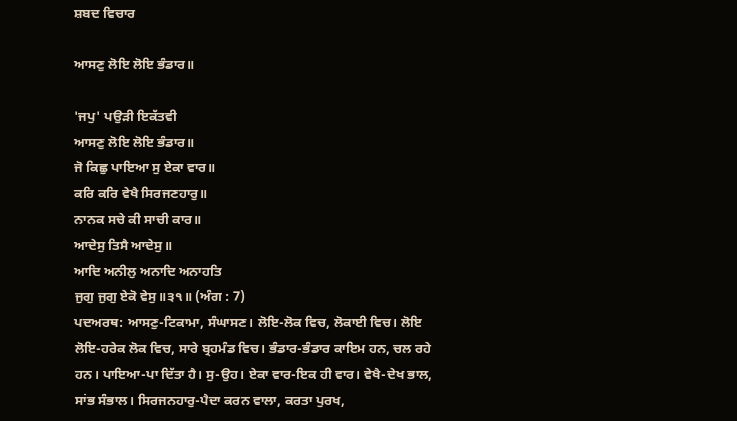ਸ਼ਬਦ ਵਿਚਾਰ

ਆਸਣੁ ਲੋਇ ਲੋਇ ਭੰਡਾਰ॥

'ਜਪੁ' ਪਉੜੀ ਇਕੱਤਵੀ
ਆਸਣੁ ਲੋਇ ਲੋਇ ਭੰਡਾਰ॥
ਜੋ ਕਿਛੁ ਪਾਇਆ ਸੁ ਏਕਾ ਵਾਰ॥
ਕਰਿ ਕਰਿ ਵੇਖੈ ਸਿਰਜਣਹਾਰੁ॥
ਨਾਨਕ ਸਚੇ ਕੀ ਸਾਚੀ ਕਾਰ॥
ਆਦੇਸੁ ਤਿਸੈ ਆਦੇਸੁ॥
ਆਦਿ ਅਨੀਲੁ ਅਨਾਦਿ ਅਨਾਹਤਿ
ਜੁਗੁ ਜੁਗੁ ਏਕੋ ਵੇਸੁ॥੩੧॥ (ਅੰਗ : 7)
ਪਦਅਰਥ: ਆਸਣੁ-ਟਿਕਾਮਾ, ਸੰਘਾਸਣ। ਲੋਇ-ਲੋਕ ਵਿਚ, ਲੋਕਾਈ ਵਿਚ। ਲੋਇ ਲੋਇ-ਹਰੇਕ ਲੋਕ ਵਿਚ, ਸਾਰੇ ਬ੍ਰਹਮੰਡ ਵਿਚ। ਭੰਡਾਰ-ਭੰਡਾਰ ਕਾਇਮ ਹਨ, ਚਲ ਰਹੇ ਹਨ। ਪਾਇਆ-ਪਾ ਦਿੱਤਾ ਹੈ। ਸੁ-ਉਹ। ਏਕਾ ਵਾਰ-ਇਕ ਹੀ ਵਾਰ। ਵੇਖੈ-ਦੇਖ ਭਾਲ, ਸਾਂਭ ਸੰਭਾਲ। ਸਿਰਜਨਹਾਰੁ-ਪੈਦਾ ਕਰਨ ਵਾਲਾ, ਕਰਤਾ ਪੁਰਖ,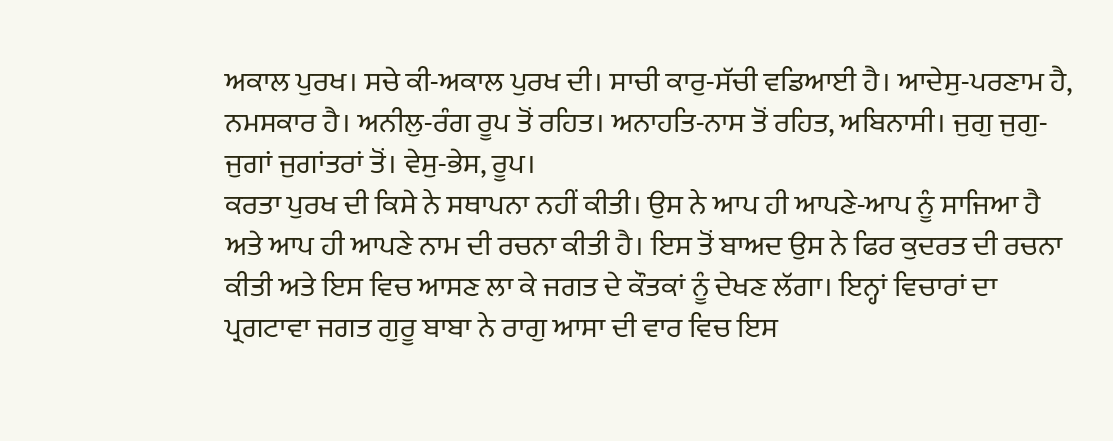ਅਕਾਲ ਪੁਰਖ। ਸਚੇ ਕੀ-ਅਕਾਲ ਪੁਰਖ ਦੀ। ਸਾਚੀ ਕਾਰੁ-ਸੱਚੀ ਵਡਿਆਈ ਹੈ। ਆਦੇਸੁ-ਪਰਣਾਮ ਹੈ, ਨਮਸਕਾਰ ਹੈ। ਅਨੀਲੁ-ਰੰਗ ਰੂਪ ਤੋਂ ਰਹਿਤ। ਅਨਾਹਤਿ-ਨਾਸ ਤੋਂ ਰਹਿਤ, ਅਬਿਨਾਸੀ। ਜੁਗੁ ਜੁਗੁ-ਜੁਗਾਂ ਜੁਗਾਂਤਰਾਂ ਤੋਂ। ਵੇਸੁ-ਭੇਸ, ਰੂਪ।
ਕਰਤਾ ਪੁਰਖ ਦੀ ਕਿਸੇ ਨੇ ਸਥਾਪਨਾ ਨਹੀਂ ਕੀਤੀ। ਉਸ ਨੇ ਆਪ ਹੀ ਆਪਣੇ-ਆਪ ਨੂੰ ਸਾਜਿਆ ਹੈ ਅਤੇ ਆਪ ਹੀ ਆਪਣੇ ਨਾਮ ਦੀ ਰਚਨਾ ਕੀਤੀ ਹੈ। ਇਸ ਤੋਂ ਬਾਅਦ ਉਸ ਨੇ ਫਿਰ ਕੁਦਰਤ ਦੀ ਰਚਨਾ ਕੀਤੀ ਅਤੇ ਇਸ ਵਿਚ ਆਸਣ ਲਾ ਕੇ ਜਗਤ ਦੇ ਕੌਤਕਾਂ ਨੂੰ ਦੇਖਣ ਲੱਗਾ। ਇਨ੍ਹਾਂ ਵਿਚਾਰਾਂ ਦਾ ਪ੍ਰਗਟਾਵਾ ਜਗਤ ਗੁਰੂ ਬਾਬਾ ਨੇ ਰਾਗੁ ਆਸਾ ਦੀ ਵਾਰ ਵਿਚ ਇਸ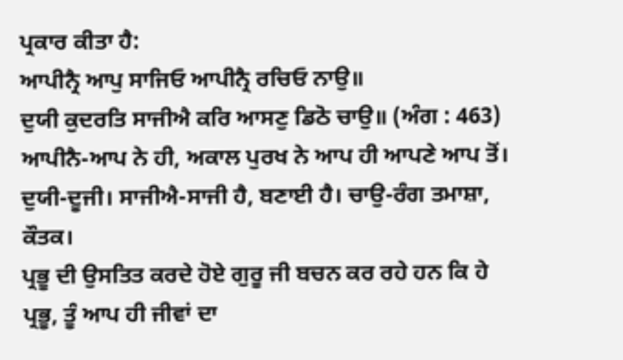ਪ੍ਰਕਾਰ ਕੀਤਾ ਹੈ:
ਆਪੀਨ੍ਰੈ ਆਪੁ ਸਾਜਿਓ ਆਪੀਨ੍ਰੈ ਰਚਿਓ ਨਾਉ॥
ਦੁਯੀ ਕੁਦਰਤਿ ਸਾਜੀਐ ਕਰਿ ਆਸਣੁ ਡਿਠੋ ਚਾਉ॥ (ਅੰਗ : 463)
ਆਪੀਨੈ-ਆਪ ਨੇ ਹੀ, ਅਕਾਲ ਪੁਰਖ ਨੇ ਆਪ ਹੀ ਆਪਣੇ ਆਪ ਤੋਂ। ਦੁਯੀ-ਦੂਜੀ। ਸਾਜੀਐ-ਸਾਜੀ ਹੈ, ਬਣਾਈ ਹੈ। ਚਾਉ-ਰੰਗ ਤਮਾਸ਼ਾ, ਕੌਤਕ।
ਪ੍ਰਭੂ ਦੀ ਉਸਤਿਤ ਕਰਦੇ ਹੋਏ ਗੁਰੂ ਜੀ ਬਚਨ ਕਰ ਰਹੇ ਹਨ ਕਿ ਹੇ ਪ੍ਰਭੂ, ਤੂੰ ਆਪ ਹੀ ਜੀਵਾਂ ਦਾ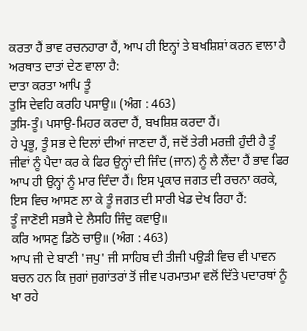ਕਰਤਾ ਹੈਂ ਭਾਵ ਰਚਨਹਾਰਾ ਹੈਂ, ਆਪ ਹੀ ਇਨ੍ਹਾਂ ਤੇ ਬਖਸ਼ਿਸ਼ਾਂ ਕਰਨ ਵਾਲਾ ਹੈ ਅਰਥਾਤ ਦਾਤਾਂ ਦੇਣ ਵਾਲਾ ਹੈ:
ਦਾਤਾ ਕਰਤਾ ਆਪਿ ਤੂੰ
ਤੁਸਿ ਦੇਵਹਿ ਕਰਹਿ ਪਸਾਉ॥ (ਅੰਗ : 463)
ਤੁਸਿ-ਤੂੰ। ਪਸਾਉ-ਮਿਹਰ ਕਰਦਾ ਹੈਂ, ਬਖਸ਼ਿਸ਼ ਕਰਦਾ ਹੈਂ।
ਹੇ ਪ੍ਰਭੂ, ਤੂੰ ਸਭ ਦੇ ਦਿਲਾਂ ਦੀਆਂ ਜਾਣਦਾ ਹੈਂ, ਜਦੋਂ ਤੇਰੀ ਮਰਜ਼ੀ ਹੁੰਦੀ ਹੈ ਤੂੰ ਜੀਵਾਂ ਨੂੰ ਪੈਦਾ ਕਰ ਕੇ ਫਿਰ ਉਨ੍ਹਾਂ ਦੀ ਜਿੰਦ (ਜਾਨ) ਨੂੰ ਲੈ ਲੈਂਦਾ ਹੈਂ ਭਾਵ ਫਿਰ ਆਪ ਹੀ ਉਨ੍ਹਾਂ ਨੂੰ ਮਾਰ ਦਿੰਦਾ ਹੈਂ। ਇਸ ਪ੍ਰਕਾਰ ਜਗਤ ਦੀ ਰਚਨਾ ਕਰਕੇ, ਇਸ ਵਿਚ ਆਸਣ ਲਾ ਕੇ ਤੂੰ ਜਗਤ ਦੀ ਸਾਰੀ ਖੇਡ ਦੇਖ ਰਿਹਾ ਹੈਂ:
ਤੂੰ ਜਾਣੋਈ ਸਭਸੈ ਦੇ ਲੈਸਹਿ ਜਿੰਦੁ ਕਵਾਉ॥
ਕਰਿ ਆਸਣੁ ਡਿਠੋ ਚਾਉ॥ (ਅੰਗ : 463)
ਆਪ ਜੀ ਦੇ ਬਾਣੀ 'ਜਪੁ' ਜੀ ਸਾਹਿਬ ਦੀ ਤੀਜੀ ਪਉੜੀ ਵਿਚ ਵੀ ਪਾਵਨ ਬਚਨ ਹਨ ਕਿ ਜੁਗਾਂ ਜੁਗਾਂਤਰਾਂ ਤੋਂ ਜੀਵ ਪਰਮਾਤਮਾ ਵਲੋਂ ਦਿੱਤੇ ਪਦਾਰਥਾਂ ਨੂੰ ਖਾ ਰਹੇ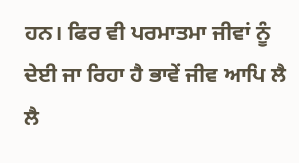ਹਨ। ਫਿਰ ਵੀ ਪਰਮਾਤਮਾ ਜੀਵਾਂ ਨੂੰ ਦੇਈ ਜਾ ਰਿਹਾ ਹੈ ਭਾਵੇਂ ਜੀਵ ਆਪਿ ਲੈ ਲੈ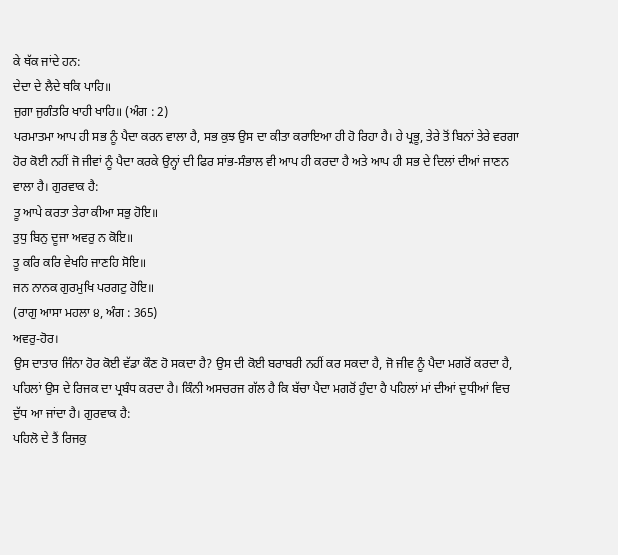ਕੇ ਥੱਕ ਜਾਂਦੇ ਹਨ:
ਦੇਦਾ ਦੇ ਲੈਦੇ ਥਕਿ ਪਾਹਿ॥
ਜੁਗਾ ਜੁਗੰਤਰਿ ਖਾਹੀ ਖਾਹਿ॥ (ਅੰਗ : 2)
ਪਰਮਾਤਮਾ ਆਪ ਹੀ ਸਭ ਨੂੰ ਪੈਦਾ ਕਰਨ ਵਾਲਾ ਹੈ, ਸਭ ਕੁਝ ਉਸ ਦਾ ਕੀਤਾ ਕਰਾਇਆ ਹੀ ਹੋ ਰਿਹਾ ਹੈ। ਹੇ ਪ੍ਰਭੂ, ਤੇਰੇ ਤੋਂ ਬਿਨਾਂ ਤੇਰੇ ਵਰਗਾ ਹੋਰ ਕੋਈ ਨਹੀਂ ਜੋ ਜੀਵਾਂ ਨੂੰ ਪੈਦਾ ਕਰਕੇ ਉਨ੍ਹਾਂ ਦੀ ਫਿਰ ਸਾਂਭ-ਸੰਭਾਲ ਵੀ ਆਪ ਹੀ ਕਰਦਾ ਹੈ ਅਤੇ ਆਪ ਹੀ ਸਭ ਦੇ ਦਿਲਾਂ ਦੀਆਂ ਜਾਣਨ ਵਾਲਾ ਹੈ। ਗੁਰਵਾਕ ਹੈ:
ਤੂ ਆਪੇ ਕਰਤਾ ਤੇਰਾ ਕੀਆ ਸਭੁ ਹੋਇ॥
ਤੁਧੁ ਬਿਨੁ ਦੂਜਾ ਅਵਰੁ ਨ ਕੋਇ॥
ਤੂ ਕਰਿ ਕਰਿ ਵੇਖਹਿ ਜਾਣਹਿ ਸੋਇ॥
ਜਨ ਨਾਨਕ ਗੁਰਮੁਖਿ ਪਰਗਟੁ ਹੋਇ॥
(ਰਾਗੁ ਆਸਾ ਮਹਲਾ ੪, ਅੰਗ : 365)
ਅਵਰੁ-ਹੋਰ।
ਉਸ ਦਾਤਾਰ ਜਿੰਨਾ ਹੋਰ ਕੋਈ ਵੱਡਾ ਕੌਣ ਹੋ ਸਕਦਾ ਹੈ? ਉਸ ਦੀ ਕੋਈ ਬਰਾਬਰੀ ਨਹੀਂ ਕਰ ਸਕਦਾ ਹੈ, ਜੋ ਜੀਵ ਨੂੰ ਪੈਦਾ ਮਗਰੋਂ ਕਰਦਾ ਹੈ, ਪਹਿਲਾਂ ਉਸ ਦੇ ਰਿਜਕ ਦਾ ਪ੍ਰਬੰਧ ਕਰਦਾ ਹੈ। ਕਿੰਨੀ ਅਸਚਰਜ ਗੱਲ ਹੈ ਕਿ ਬੱਚਾ ਪੈਦਾ ਮਗਰੋਂ ਹੁੰਦਾ ਹੈ ਪਹਿਲਾਂ ਮਾਂ ਦੀਆਂ ਦੁਧੀਆਂ ਵਿਚ ਦੁੱਧ ਆ ਜਾਂਦਾ ਹੈ। ਗੁਰਵਾਕ ਹੈ:
ਪਹਿਲੋ ਦੇ ਤੈਂ ਰਿਜਕੁ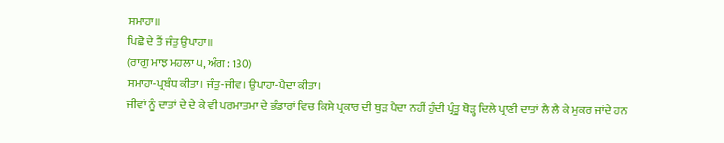ਸਮਾਹਾ॥
ਪਿਛੋ ਦੇ ਤੈਂ ਜੰਤੁ ਉਪਾਹਾ॥
(ਰਾਗੁ ਮਾਝ ਮਹਲਾ ੫, ਅੰਗ : 130)
ਸਮਾਹਾ-ਪ੍ਰਬੰਧ ਕੀਤਾ। ਜੰਤੁ-ਜੀਵ। ਉਪਾਹਾ-ਪੈਦਾ ਕੀਤਾ।
ਜੀਵਾਂ ਨੂੰ ਦਾਤਾਂ ਦੇ ਦੇ ਕੇ ਵੀ ਪਰਮਾਤਮਾ ਦੇ ਭੰਡਾਰਾਂ ਵਿਚ ਕਿਸੇ ਪ੍ਰਕਾਰ ਦੀ ਥੁੜ ਪੈਦਾ ਨਹੀਂ ਹੁੰਦੀ ਪ੍ਰੰਤੂ ਥੋੜ੍ਹ ਦਿਲੇ ਪ੍ਰਾਣੀ ਦਾਤਾਂ ਲੈ ਲੈ ਕੇ ਮੁਕਰ ਜਾਂਦੇ ਹਨ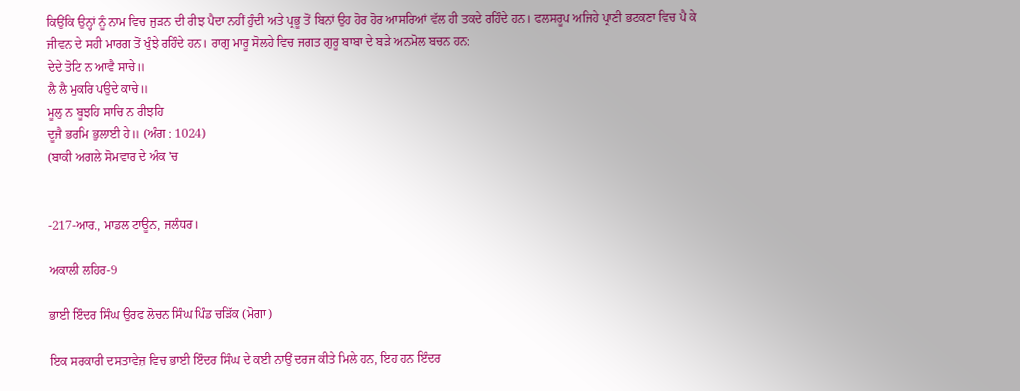ਕਿਉਂਕਿ ਉਨ੍ਹਾਂ ਨੂੰ ਨਾਮ ਵਿਚ ਜੁੜਨ ਦੀ ਰੀਝ ਪੈਦਾ ਨਹੀਂ ਹੁੰਦੀ ਅਤੇ ਪ੍ਰਭੂ ਤੋਂ ਬਿਨਾਂ ਉਹ ਹੋਰ ਹੋਰ ਆਸਰਿਆਂ ਵੱਲ ਹੀ ਤਕਦੇ ਰਹਿੰਦੇ ਹਨ। ਫਲਸਰੂਪ ਅਜਿਹੇ ਪ੍ਰਾਣੀ ਭਟਕਣਾ ਵਿਚ ਪੈ ਕੇ ਜੀਵਨ ਦੇ ਸਹੀ ਮਾਰਗ ਤੋਂ ਖੁੰਝੇ ਰਹਿੰਦੇ ਹਨ। ਰਾਗੁ ਮਾਰੂ ਸੋਲਹੇ ਵਿਚ ਜਗਤ ਗੁਰੂ ਬਾਬਾ ਦੇ ਬੜੇ ਅਨਮੋਲ ਬਚਨ ਹਨ:
ਦੇਦੇ ਤੋਟਿ ਨ ਆਵੈ ਸਾਚੇ॥
ਲੈ ਲੈ ਮੁਕਰਿ ਪਉਦੇ ਕਾਚੇ॥
ਮੂਲੁ ਨ ਬੂਝਹਿ ਸਾਚਿ ਨ ਰੀਝਹਿ
ਦੂਜੈ ਭਰਮਿ ਭੁਲਾਈ ਹੇ॥ (ਅੰਗ : 1024)
(ਬਾਕੀ ਅਗਲੇ ਸੋਮਵਾਰ ਦੇ ਅੰਕ 'ਚ


-217-ਆਰ., ਮਾਡਲ ਟਾਊਨ, ਜਲੰਧਰ।

ਅਕਾਲੀ ਲਹਿਰ-9

ਭਾਈ ਇੰਦਰ ਸਿੰਘ ਉਰਫ ਲੋਚਨ ਸਿੰਘ ਪਿੰਡ ਚੜਿੱਕ (ਮੋਗਾ)

ਇਕ ਸਰਕਾਰੀ ਦਸਤਾਵੇਜ਼ ਵਿਚ ਭਾਈ ਇੰਦਰ ਸਿੰਘ ਦੇ ਕਈ ਨਾਉਂ ਦਰਜ ਕੀਤੇ ਮਿਲੇ ਹਨ, ਇਹ ਹਨ ਇੰਦਰ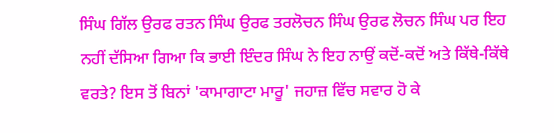ਸਿੰਘ ਗਿੱਲ ਉਰਫ ਰਤਨ ਸਿੰਘ ਉਰਫ ਤਰਲੋਚਨ ਸਿੰਘ ਉਰਫ ਲੋਚਨ ਸਿੰਘ ਪਰ ਇਹ ਨਹੀਂ ਦੱਸਿਆ ਗਿਆ ਕਿ ਭਾਈ ਇੰਦਰ ਸਿੰਘ ਨੇ ਇਹ ਨਾਉਂ ਕਦੋਂ-ਕਦੋਂ ਅਤੇ ਕਿੱਥੇ-ਕਿੱਥੇ ਵਰਤੇ? ਇਸ ਤੋਂ ਬਿਨਾਂ 'ਕਾਮਾਗਾਟਾ ਮਾਰੂ' ਜਹਾਜ਼ ਵਿੱਚ ਸਵਾਰ ਹੋ ਕੇ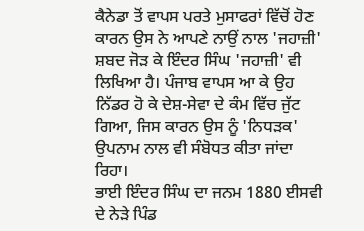ਕੈਨੇਡਾ ਤੋਂ ਵਾਪਸ ਪਰਤੇ ਮੁਸਾਫਰਾਂ ਵਿੱਚੋਂ ਹੋਣ ਕਾਰਨ ਉਸ ਨੇ ਆਪਣੇ ਨਾਉਂ ਨਾਲ 'ਜਹਾਜ਼ੀ' ਸ਼ਬਦ ਜੋੜ ਕੇ ਇੰਦਰ ਸਿੰਘ 'ਜਹਾਜ਼ੀ' ਵੀ ਲਿਖਿਆ ਹੈ। ਪੰਜਾਬ ਵਾਪਸ ਆ ਕੇ ਉਹ ਨਿੱਡਰ ਹੋ ਕੇ ਦੇਸ਼-ਸੇਵਾ ਦੇ ਕੰਮ ਵਿੱਚ ਜੁੱਟ ਗਿਆ, ਜਿਸ ਕਾਰਨ ਉਸ ਨੂੰ 'ਨਿਧੜਕ' ਉਪਨਾਮ ਨਾਲ ਵੀ ਸੰਬੋਧਤ ਕੀਤਾ ਜਾਂਦਾ ਰਿਹਾ।
ਭਾਈ ਇੰਦਰ ਸਿੰਘ ਦਾ ਜਨਮ 1880 ਈਸਵੀ ਦੇ ਨੇੜੇ ਪਿੰਡ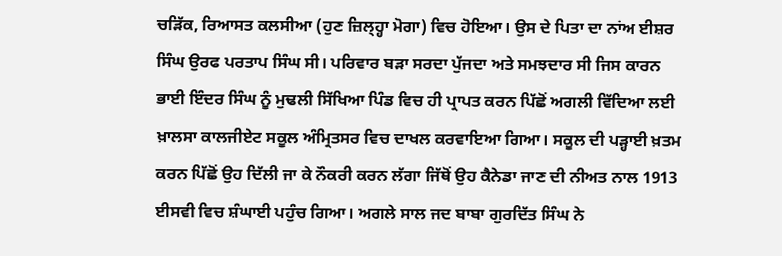ਚੜਿੱਕ, ਰਿਆਸਤ ਕਲਸੀਆ (ਹੁਣ ਜ਼ਿਲ੍ਹ੍ਹਾ ਮੋਗਾ) ਵਿਚ ਹੋਇਆ। ਉਸ ਦੇ ਪਿਤਾ ਦਾ ਨਾਂਅ ਈਸ਼ਰ ਸਿੰਘ ਉਰਫ ਪਰਤਾਪ ਸਿੰਘ ਸੀ। ਪਰਿਵਾਰ ਬੜਾ ਸਰਦਾ ਪੁੱਜਦਾ ਅਤੇ ਸਮਝਦਾਰ ਸੀ ਜਿਸ ਕਾਰਨ ਭਾਈ ਇੰਦਰ ਸਿੰਘ ਨੂੰ ਮੁਢਲੀ ਸਿੱਖਿਆ ਪਿੰਡ ਵਿਚ ਹੀ ਪ੍ਰਾਪਤ ਕਰਨ ਪਿੱਛੋਂ ਅਗਲੀ ਵਿੱਦਿਆ ਲਈ ਖ਼ਾਲਸਾ ਕਾਲਜੀਏਟ ਸਕੂਲ ਅੰਮ੍ਰਿਤਸਰ ਵਿਚ ਦਾਖਲ ਕਰਵਾਇਆ ਗਿਆ। ਸਕੂਲ ਦੀ ਪੜ੍ਹਾਈ ਖ਼ਤਮ ਕਰਨ ਪਿੱਛੋਂ ਉਹ ਦਿੱਲੀ ਜਾ ਕੇ ਨੌਕਰੀ ਕਰਨ ਲੱਗਾ ਜਿੱਥੋਂ ਉਹ ਕੈਨੇਡਾ ਜਾਣ ਦੀ ਨੀਅਤ ਨਾਲ 1913 ਈਸਵੀ ਵਿਚ ਸ਼ੰਘਾਈ ਪਹੁੰਚ ਗਿਆ। ਅਗਲੇ ਸਾਲ ਜਦ ਬਾਬਾ ਗੁਰਦਿੱਤ ਸਿੰਘ ਨੇ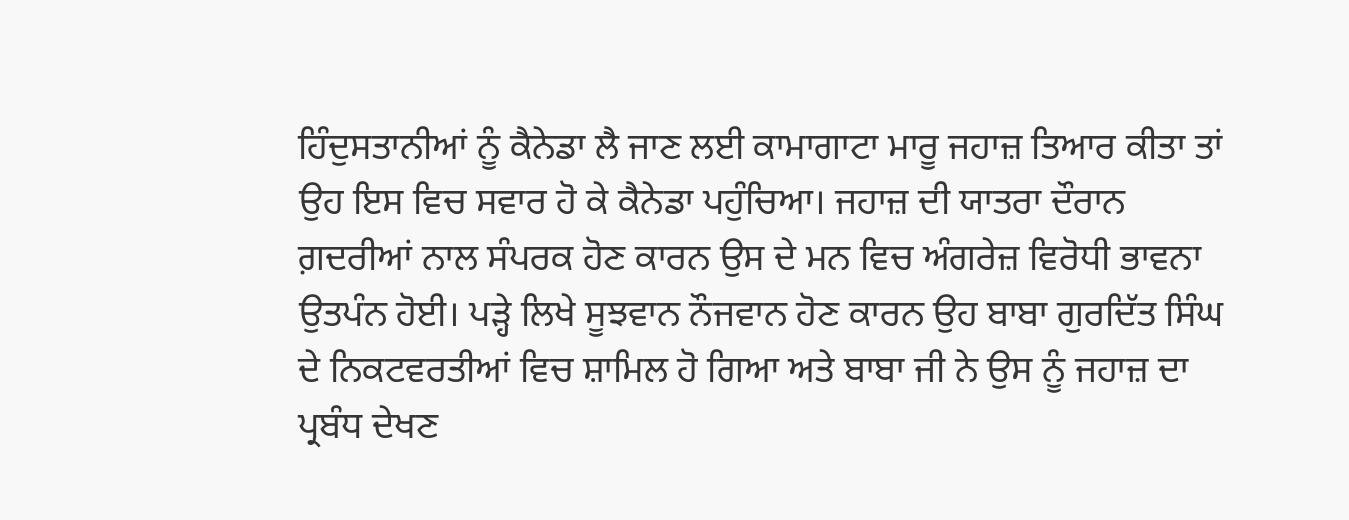ਹਿੰਦੁਸਤਾਨੀਆਂ ਨੂੰ ਕੈਨੇਡਾ ਲੈ ਜਾਣ ਲਈ ਕਾਮਾਗਾਟਾ ਮਾਰੂ ਜਹਾਜ਼ ਤਿਆਰ ਕੀਤਾ ਤਾਂ ਉਹ ਇਸ ਵਿਚ ਸਵਾਰ ਹੋ ਕੇ ਕੈਨੇਡਾ ਪਹੁੰਚਿਆ। ਜਹਾਜ਼ ਦੀ ਯਾਤਰਾ ਦੌਰਾਨ ਗ਼ਦਰੀਆਂ ਨਾਲ ਸੰਪਰਕ ਹੋਣ ਕਾਰਨ ਉਸ ਦੇ ਮਨ ਵਿਚ ਅੰਗਰੇਜ਼ ਵਿਰੋਧੀ ਭਾਵਨਾ ਉਤਪੰਨ ਹੋਈ। ਪੜ੍ਹੇ ਲਿਖੇ ਸੂਝਵਾਨ ਨੌਜਵਾਨ ਹੋਣ ਕਾਰਨ ਉਹ ਬਾਬਾ ਗੁਰਦਿੱਤ ਸਿੰਘ ਦੇ ਨਿਕਟਵਰਤੀਆਂ ਵਿਚ ਸ਼ਾਮਿਲ ਹੋ ਗਿਆ ਅਤੇ ਬਾਬਾ ਜੀ ਨੇ ਉਸ ਨੂੰ ਜਹਾਜ਼ ਦਾ ਪ੍ਰਬੰਧ ਦੇਖਣ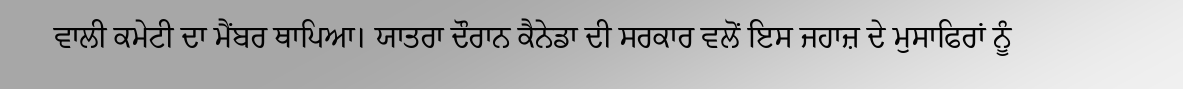ਵਾਲੀ ਕਮੇਟੀ ਦਾ ਮੈਂਬਰ ਥਾਪਿਆ। ਯਾਤਰਾ ਦੌਰਾਨ ਕੈਨੇਡਾ ਦੀ ਸਰਕਾਰ ਵਲੋਂ ਇਸ ਜਹਾਜ਼ ਦੇ ਮੁਸਾਫਿਰਾਂ ਨੂੰ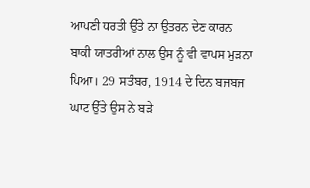ਆਪਣੀ ਧਰਤੀ ਉੱਤੇ ਨਾ ਉਤਰਨ ਦੇਣ ਕਾਰਨ ਬਾਕੀ ਯਾਤਰੀਆਂ ਨਾਲ ਉਸ ਨੂੰ ਵੀ ਵਾਪਸ ਮੁੜਨਾ ਪਿਆ। 29 ਸਤੰਬਰ, 1914 ਦੇ ਦਿਨ ਬਜਬਜ ਘਾਟ ਉੱਤੇ ਉਸ ਨੇ ਬੜੇ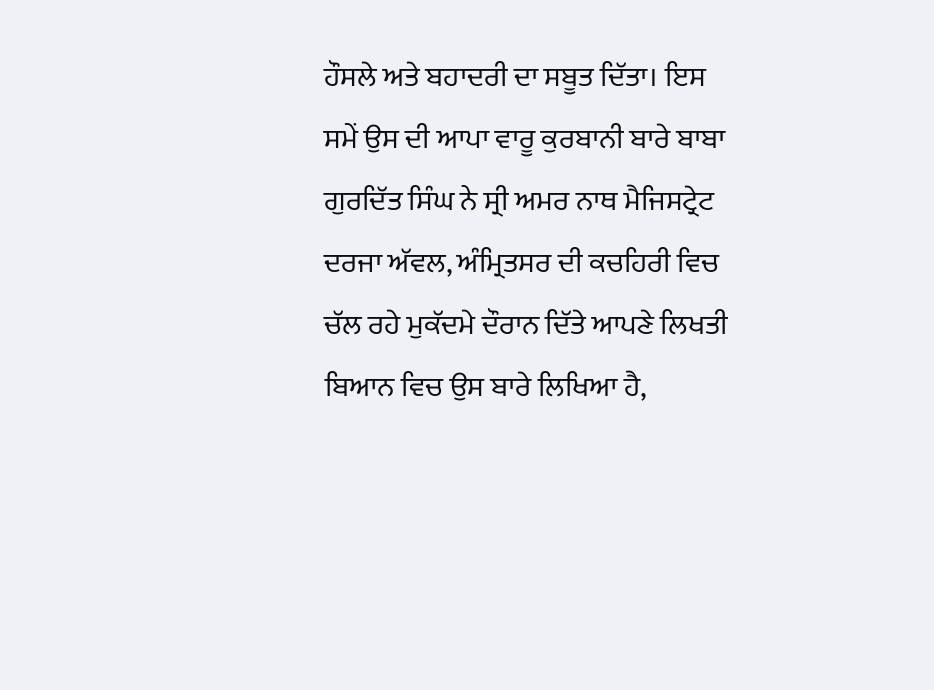ਹੌਸਲੇ ਅਤੇ ਬਹਾਦਰੀ ਦਾ ਸਬੂਤ ਦਿੱਤਾ। ਇਸ ਸਮੇਂ ਉਸ ਦੀ ਆਪਾ ਵਾਰੂ ਕੁਰਬਾਨੀ ਬਾਰੇ ਬਾਬਾ ਗੁਰਦਿੱਤ ਸਿੰਘ ਨੇ ਸ੍ਰੀ ਅਮਰ ਨਾਥ ਮੈਜਿਸਟ੍ਰੇਟ ਦਰਜਾ ਅੱਵਲ, ਅੰਮ੍ਰਿਤਸਰ ਦੀ ਕਚਹਿਰੀ ਵਿਚ ਚੱਲ ਰਹੇ ਮੁਕੱਦਮੇ ਦੌਰਾਨ ਦਿੱਤੇ ਆਪਣੇ ਲਿਖਤੀ ਬਿਆਨ ਵਿਚ ਉਸ ਬਾਰੇ ਲਿਖਿਆ ਹੈ,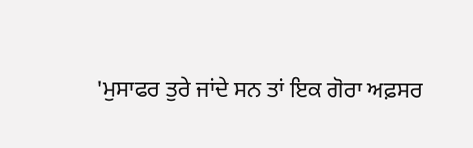'ਮੁਸਾਫਰ ਤੁਰੇ ਜਾਂਦੇ ਸਨ ਤਾਂ ਇਕ ਗੋਰਾ ਅਫ਼ਸਰ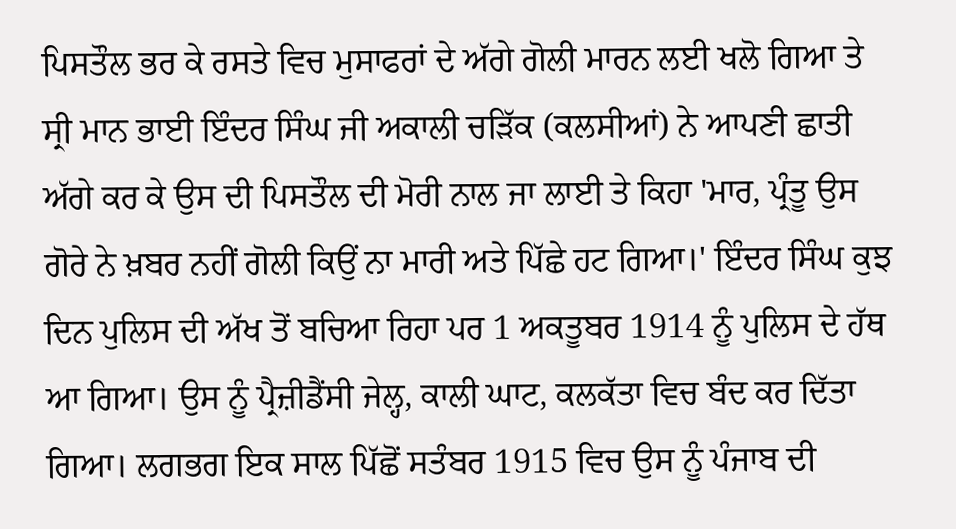ਪਿਸਤੌਲ ਭਰ ਕੇ ਰਸਤੇ ਵਿਚ ਮੁਸਾਫਰਾਂ ਦੇ ਅੱਗੇ ਗੋਲੀ ਮਾਰਨ ਲਈ ਖਲੋ ਗਿਆ ਤੇ ਸ੍ਰੀ ਮਾਨ ਭਾਈ ਇੰਦਰ ਸਿੰਘ ਜੀ ਅਕਾਲੀ ਚੜਿੱਕ (ਕਲਸੀਆਂ) ਨੇ ਆਪਣੀ ਛਾਤੀ ਅੱਗੇ ਕਰ ਕੇ ਉਸ ਦੀ ਪਿਸਤੌਲ ਦੀ ਮੋਰੀ ਨਾਲ ਜਾ ਲਾਈ ਤੇ ਕਿਹਾ 'ਮਾਰ, ਪ੍ਰੰਤੂ ਉਸ ਗੋਰੇ ਨੇ ਖ਼ਬਰ ਨਹੀਂ ਗੋਲੀ ਕਿਉਂ ਨਾ ਮਾਰੀ ਅਤੇ ਪਿੱਛੇ ਹਟ ਗਿਆ।' ਇੰਦਰ ਸਿੰਘ ਕੁਝ ਦਿਨ ਪੁਲਿਸ ਦੀ ਅੱਖ ਤੋਂ ਬਚਿਆ ਰਿਹਾ ਪਰ 1 ਅਕਤੂਬਰ 1914 ਨੂੰ ਪੁਲਿਸ ਦੇ ਹੱਥ ਆ ਗਿਆ। ਉਸ ਨੂੰ ਪ੍ਰੈਜ਼ੀਡੈਂਸੀ ਜੇਲ੍ਹ, ਕਾਲੀ ਘਾਟ, ਕਲਕੱਤਾ ਵਿਚ ਬੰਦ ਕਰ ਦਿੱਤਾ ਗਿਆ। ਲਗਭਗ ਇਕ ਸਾਲ ਪਿੱਛੋਂ ਸਤੰਬਰ 1915 ਵਿਚ ਉਸ ਨੂੰ ਪੰਜਾਬ ਦੀ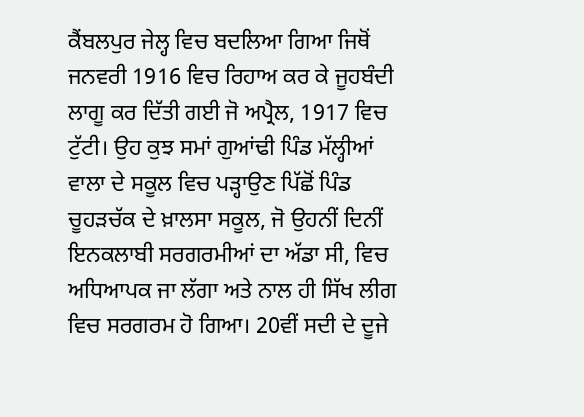ਕੈਂਬਲਪੁਰ ਜੇਲ੍ਹ ਵਿਚ ਬਦਲਿਆ ਗਿਆ ਜਿਥੋਂ ਜਨਵਰੀ 1916 ਵਿਚ ਰਿਹਾਅ ਕਰ ਕੇ ਜੂਹਬੰਦੀ ਲਾਗੂ ਕਰ ਦਿੱਤੀ ਗਈ ਜੋ ਅਪ੍ਰੈਲ, 1917 ਵਿਚ ਟੁੱਟੀ। ਉਹ ਕੁਝ ਸਮਾਂ ਗੁਆਂਢੀ ਪਿੰਡ ਮੱਲ੍ਹੀਆਂ ਵਾਲਾ ਦੇ ਸਕੂਲ ਵਿਚ ਪੜ੍ਹਾਉਣ ਪਿੱਛੋਂ ਪਿੰਡ ਚੂਹੜਚੱਕ ਦੇ ਖ਼ਾਲਸਾ ਸਕੂਲ, ਜੋ ਉਹਨੀਂ ਦਿਨੀਂ ਇਨਕਲਾਬੀ ਸਰਗਰਮੀਆਂ ਦਾ ਅੱਡਾ ਸੀ, ਵਿਚ ਅਧਿਆਪਕ ਜਾ ਲੱਗਾ ਅਤੇ ਨਾਲ ਹੀ ਸਿੱਖ ਲੀਗ ਵਿਚ ਸਰਗਰਮ ਹੋ ਗਿਆ। 20ਵੀਂ ਸਦੀ ਦੇ ਦੂਜੇ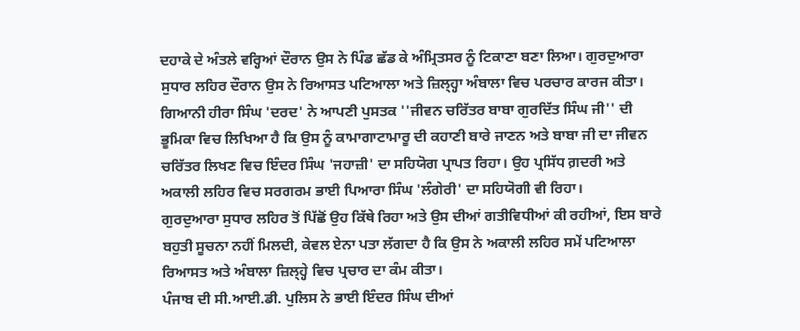ਦਹਾਕੇ ਦੇ ਅੰਤਲੇ ਵਰ੍ਹਿਆਂ ਦੌਰਾਨ ਉਸ ਨੇ ਪਿੰਡ ਛੱਡ ਕੇ ਅੰਮ੍ਰਿਤਸਰ ਨੂੰ ਟਿਕਾਣਾ ਬਣਾ ਲਿਆ। ਗੁਰਦੁਆਰਾ ਸੁਧਾਰ ਲਹਿਰ ਦੌਰਾਨ ਉਸ ਨੇ ਰਿਆਸਤ ਪਟਿਆਲਾ ਅਤੇ ਜ਼ਿਲ੍ਹ੍ਹਾ ਅੰਬਾਲਾ ਵਿਚ ਪਰਚਾਰ ਕਾਰਜ ਕੀਤਾ। ਗਿਆਨੀ ਹੀਰਾ ਸਿੰਘ 'ਦਰਦ' ਨੇ ਆਪਣੀ ਪੁਸਤਕ ''ਜੀਵਨ ਚਰਿੱਤਰ ਬਾਬਾ ਗੁਰਦਿੱਤ ਸਿੰਘ ਜੀ'' ਦੀ ਭੂਮਿਕਾ ਵਿਚ ਲਿਖਿਆ ਹੈ ਕਿ ਉਸ ਨੂੰ ਕਾਮਾਗਾਟਾਮਾਰੂ ਦੀ ਕਹਾਣੀ ਬਾਰੇ ਜਾਣਨ ਅਤੇ ਬਾਬਾ ਜੀ ਦਾ ਜੀਵਨ ਚਰਿੱਤਰ ਲਿਖਣ ਵਿਚ ਇੰਦਰ ਸਿੰਘ 'ਜਹਾਜ਼ੀ' ਦਾ ਸਹਿਯੋਗ ਪ੍ਰਾਪਤ ਰਿਹਾ। ਉਹ ਪ੍ਰਸਿੱਧ ਗ਼ਦਰੀ ਅਤੇ ਅਕਾਲੀ ਲਹਿਰ ਵਿਚ ਸਰਗਰਮ ਭਾਈ ਪਿਆਰਾ ਸਿੰਘ 'ਲੰਗੇਰੀ' ਦਾ ਸਹਿਯੋਗੀ ਵੀ ਰਿਹਾ।
ਗੁਰਦੁਆਰਾ ਸੁਧਾਰ ਲਹਿਰ ਤੋਂ ਪਿੱਛੋਂ ਉਹ ਕਿੱਥੇ ਰਿਹਾ ਅਤੇ ਉਸ ਦੀਆਂ ਗਤੀਵਿਧੀਆਂ ਕੀ ਰਹੀਆਂ, ਇਸ ਬਾਰੇ ਬਹੁਤੀ ਸੂਚਨਾ ਨਹੀਂ ਮਿਲਦੀ, ਕੇਵਲ ਏਨਾ ਪਤਾ ਲੱਗਦਾ ਹੈ ਕਿ ਉਸ ਨੇ ਅਕਾਲੀ ਲਹਿਰ ਸਮੇਂ ਪਟਿਆਲਾ ਰਿਆਸਤ ਅਤੇ ਅੰਬਾਲਾ ਜ਼ਿਲ੍ਹ੍ਹੇ ਵਿਚ ਪ੍ਰਚਾਰ ਦਾ ਕੰਮ ਕੀਤਾ।
ਪੰਜਾਬ ਦੀ ਸੀ.ਆਈ.ਡੀ. ਪੁਲਿਸ ਨੇ ਭਾਈ ਇੰਦਰ ਸਿੰਘ ਦੀਆਂ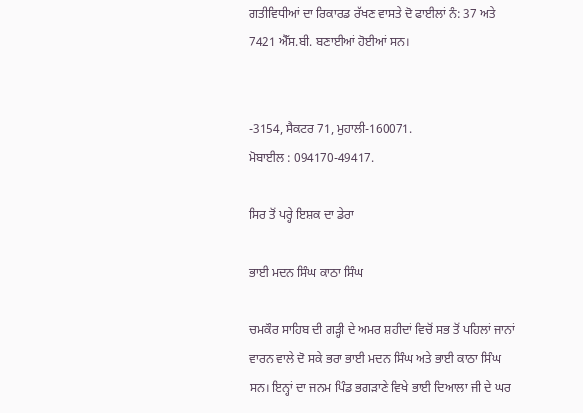ਗਤੀਵਿਧੀਆਂ ਦਾ ਰਿਕਾਰਡ ਰੱਖਣ ਵਾਸਤੇ ਦੋ ਫਾਈਲਾਂ ਨੰ: 37 ਅਤੇ 7421 ਐੱਸ.ਬੀ. ਬਣਾਈਆਂ ਹੋਈਆਂ ਸਨ।


-3154, ਸੈਕਟਰ 71, ਮੁਹਾਲੀ-160071.
ਮੋਬਾਈਲ : 094170-49417.

ਸਿਰ ਤੋਂ ਪਰ੍ਹੇ ਇਸ਼ਕ ਦਾ ਡੇਰਾ

ਭਾਈ ਮਦਨ ਸਿੰਘ ਕਾਠਾ ਸਿੰਘ

ਚਮਕੌਰ ਸਾਹਿਬ ਦੀ ਗੜ੍ਹੀ ਦੇ ਅਮਰ ਸ਼ਹੀਦਾਂ ਵਿਚੋਂ ਸਭ ਤੋਂ ਪਹਿਲਾਂ ਜਾਨਾਂ ਵਾਰਨ ਵਾਲੇ ਦੋ ਸਕੇ ਭਰਾ ਭਾਈ ਮਦਨ ਸਿੰਘ ਅਤੇ ਭਾਈ ਕਾਠਾ ਸਿੰਘ ਸਨ। ਇਨ੍ਹਾਂ ਦਾ ਜਨਮ ਪਿੰਡ ਭਗੜਾਣੇ ਵਿਖੇ ਭਾਈ ਦਿਆਲਾ ਜੀ ਦੇ ਘਰ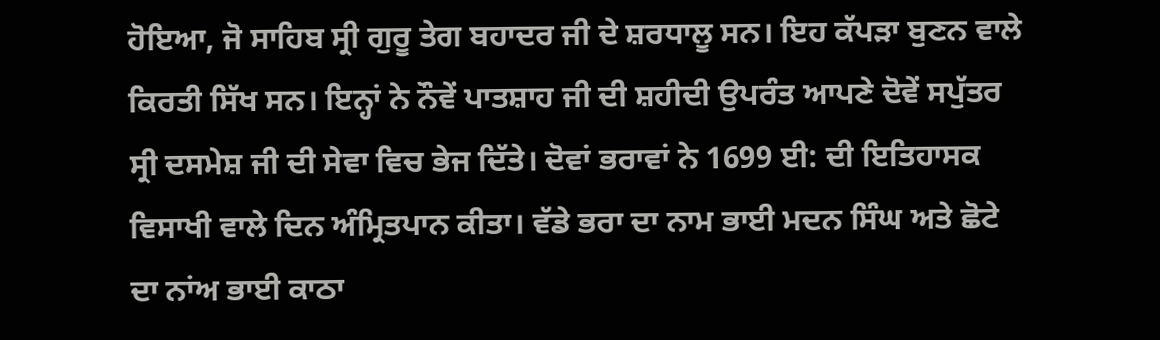ਹੋਇਆ, ਜੋ ਸਾਹਿਬ ਸ੍ਰੀ ਗੁਰੂ ਤੇਗ ਬਹਾਦਰ ਜੀ ਦੇ ਸ਼ਰਧਾਲੂ ਸਨ। ਇਹ ਕੱਪੜਾ ਬੁਣਨ ਵਾਲੇ ਕਿਰਤੀ ਸਿੱਖ ਸਨ। ਇਨ੍ਹਾਂ ਨੇ ਨੌਵੇਂ ਪਾਤਸ਼ਾਹ ਜੀ ਦੀ ਸ਼ਹੀਦੀ ਉਪਰੰਤ ਆਪਣੇ ਦੋਵੇਂ ਸਪੁੱਤਰ ਸ੍ਰੀ ਦਸਮੇਸ਼ ਜੀ ਦੀ ਸੇਵਾ ਵਿਚ ਭੇਜ ਦਿੱਤੇ। ਦੋਵਾਂ ਭਰਾਵਾਂ ਨੇ 1699 ਈ: ਦੀ ਇਤਿਹਾਸਕ ਵਿਸਾਖੀ ਵਾਲੇ ਦਿਨ ਅੰਮ੍ਰਿਤਪਾਨ ਕੀਤਾ। ਵੱਡੇ ਭਰਾ ਦਾ ਨਾਮ ਭਾਈ ਮਦਨ ਸਿੰਘ ਅਤੇ ਛੋਟੇ ਦਾ ਨਾਂਅ ਭਾਈ ਕਾਠਾ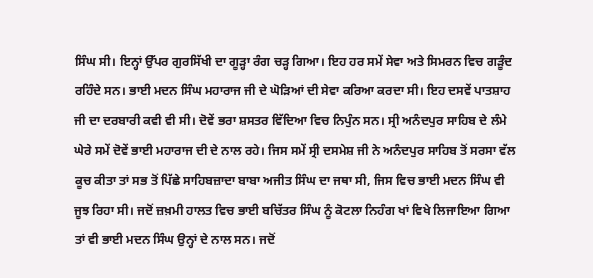ਸਿੰਘ ਸੀ। ਇਨ੍ਹਾਂ ਉੱਪਰ ਗੁਰਸਿੱਖੀ ਦਾ ਗੂੜ੍ਹਾ ਰੰਗ ਚੜ੍ਹ ਗਿਆ। ਇਹ ਹਰ ਸਮੇਂ ਸੇਵਾ ਅਤੇ ਸਿਮਰਨ ਵਿਚ ਗੜੂੰਦ ਰਹਿੰਦੇ ਸਨ। ਭਾਈ ਮਦਨ ਸਿੰਘ ਮਹਾਰਾਜ ਜੀ ਦੇ ਘੋੜਿਆਂ ਦੀ ਸੇਵਾ ਕਰਿਆ ਕਰਦਾ ਸੀ। ਇਹ ਦਸਵੇਂ ਪਾਤਸ਼ਾਹ ਜੀ ਦਾ ਦਰਬਾਰੀ ਕਵੀ ਵੀ ਸੀ। ਦੋਵੇਂ ਭਰਾ ਸ਼ਸਤਰ ਵਿੱਦਿਆ ਵਿਚ ਨਿਪੁੰਨ ਸਨ। ਸ੍ਰੀ ਅਨੰਦਪੁਰ ਸਾਹਿਬ ਦੇ ਲੰਮੇ ਘੇਰੇ ਸਮੇਂ ਦੋਵੇਂ ਭਾਈ ਮਹਾਰਾਜ ਦੀ ਦੇ ਨਾਲ ਰਹੇ। ਜਿਸ ਸਮੇਂ ਸ੍ਰੀ ਦਸਮੇਸ਼ ਜੀ ਨੇ ਅਨੰਦਪੁਰ ਸਾਹਿਬ ਤੋਂ ਸਰਸਾ ਵੱਲ ਕੂਚ ਕੀਤਾ ਤਾਂ ਸਭ ਤੋਂ ਪਿੱਛੇ ਸਾਹਿਬਜ਼ਾਦਾ ਬਾਬਾ ਅਜੀਤ ਸਿੰਘ ਦਾ ਜਥਾ ਸੀ, ਜਿਸ ਵਿਚ ਭਾਈ ਮਦਨ ਸਿੰਘ ਵੀ ਜੂਝ ਰਿਹਾ ਸੀ। ਜਦੋਂ ਜ਼ਖ਼ਮੀ ਹਾਲਤ ਵਿਚ ਭਾਈ ਬਚਿੱਤਰ ਸਿੰਘ ਨੂੰ ਕੋਟਲਾ ਨਿਹੰਗ ਖਾਂ ਵਿਖੇ ਲਿਜਾਇਆ ਗਿਆ ਤਾਂ ਵੀ ਭਾਈ ਮਦਨ ਸਿੰਘ ਉਨ੍ਹਾਂ ਦੇ ਨਾਲ ਸਨ। ਜਦੋਂ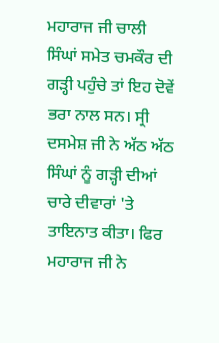ਮਹਾਰਾਜ ਜੀ ਚਾਲੀ ਸਿੰਘਾਂ ਸਮੇਤ ਚਮਕੌਰ ਦੀ ਗੜ੍ਹੀ ਪਹੁੰਚੇ ਤਾਂ ਇਹ ਦੋਵੇਂ ਭਰਾ ਨਾਲ ਸਨ। ਸ੍ਰੀ ਦਸਮੇਸ਼ ਜੀ ਨੇ ਅੱਠ ਅੱਠ ਸਿੰਘਾਂ ਨੂੰ ਗੜ੍ਹੀ ਦੀਆਂ ਚਾਰੇ ਦੀਵਾਰਾਂ 'ਤੇ ਤਾਇਨਾਤ ਕੀਤਾ। ਫਿਰ ਮਹਾਰਾਜ ਜੀ ਨੇ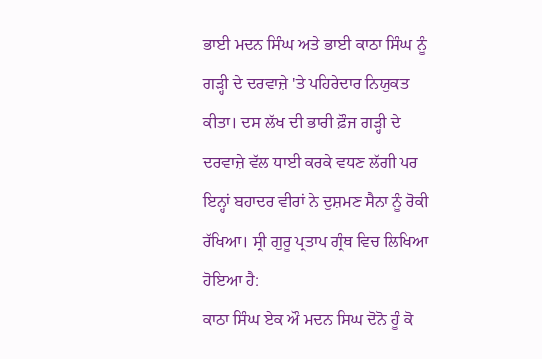ਭਾਈ ਮਦਨ ਸਿੰਘ ਅਤੇ ਭਾਈ ਕਾਠਾ ਸਿੰਘ ਨੂੰ ਗੜ੍ਹੀ ਦੇ ਦਰਵਾਜ਼ੇ 'ਤੇ ਪਹਿਰੇਦਾਰ ਨਿਯੁਕਤ ਕੀਤਾ। ਦਸ ਲੱਖ ਦੀ ਭਾਰੀ ਫ਼ੌਜ ਗੜ੍ਹੀ ਦੇ ਦਰਵਾਜ਼ੇ ਵੱਲ ਧਾਈ ਕਰਕੇ ਵਧਣ ਲੱਗੀ ਪਰ ਇਨ੍ਹਾਂ ਬਹਾਦਰ ਵੀਰਾਂ ਨੇ ਦੁਸ਼ਮਣ ਸੈਨਾ ਨੂੰ ਰੋਕੀ ਰੱਖਿਆ। ਸ੍ਰੀ ਗੁਰੂ ਪ੍ਰਤਾਪ ਗ੍ਰੰਥ ਵਿਚ ਲਿਖਿਆ ਹੋਇਆ ਹੈ:
ਕਾਠਾ ਸਿੰਘ ਏਕ ਔ ਮਦਨ ਸਿਘ ਦੋਨੋ ਹੂੰ ਕੋ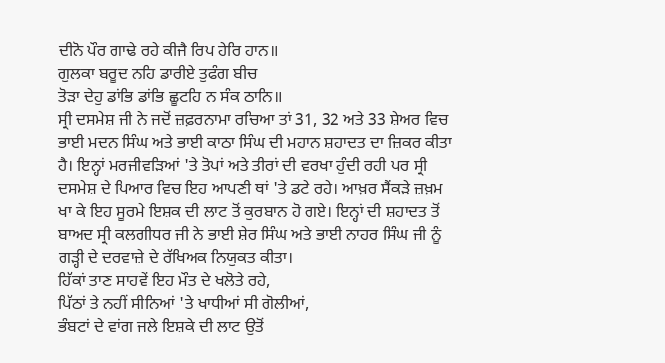ਦੀਨੋ ਪੌਰ ਗਾਢੇ ਰਹੇ ਕੀਜੈ ਰਿਪ ਹੇਰਿ ਹਾਨ॥
ਗੁਲਕਾ ਬਰੂਦ ਨਹਿ ਡਾਰੀਏ ਤੁਫੰਗ ਬੀਚ
ਤੋੜਾ ਦੇਹੁ ਡਾਂਭਿ ਡਾਂਭਿ ਛੂਟਹਿ ਨ ਸੰਕ ਠਾਨਿ॥
ਸ੍ਰੀ ਦਸਮੇਸ਼ ਜੀ ਨੇ ਜਦੋਂ ਜ਼ਫ਼ਰਨਾਮਾ ਰਚਿਆ ਤਾਂ 31, 32 ਅਤੇ 33 ਸ਼ੇਅਰ ਵਿਚ ਭਾਈ ਮਦਨ ਸਿੰਘ ਅਤੇ ਭਾਈ ਕਾਠਾ ਸਿੰਘ ਦੀ ਮਹਾਨ ਸ਼ਹਾਦਤ ਦਾ ਜ਼ਿਕਰ ਕੀਤਾ ਹੈ। ਇਨ੍ਹਾਂ ਮਰਜੀਵੜਿਆਂ 'ਤੇ ਤੋਪਾਂ ਅਤੇ ਤੀਰਾਂ ਦੀ ਵਰਖਾ ਹੁੰਦੀ ਰਹੀ ਪਰ ਸ੍ਰੀ ਦਸਮੇਸ਼ ਦੇ ਪਿਆਰ ਵਿਚ ਇਹ ਆਪਣੀ ਥਾਂ 'ਤੇ ਡਟੇ ਰਹੇ। ਆਖ਼ਰ ਸੈਂਕੜੇ ਜ਼ਖ਼ਮ ਖਾ ਕੇ ਇਹ ਸੂਰਮੇ ਇਸ਼ਕ ਦੀ ਲਾਟ ਤੋਂ ਕੁਰਬਾਨ ਹੋ ਗਏ। ਇਨ੍ਹਾਂ ਦੀ ਸ਼ਹਾਦਤ ਤੋਂ ਬਾਅਦ ਸ੍ਰੀ ਕਲਗੀਧਰ ਜੀ ਨੇ ਭਾਈ ਸ਼ੇਰ ਸਿੰਘ ਅਤੇ ਭਾਈ ਨਾਹਰ ਸਿੰਘ ਜੀ ਨੂੰ ਗੜ੍ਹੀ ਦੇ ਦਰਵਾਜ਼ੇ ਦੇ ਰੱਖਿਅਕ ਨਿਯੁਕਤ ਕੀਤਾ।
ਹਿੱਕਾਂ ਤਾਣ ਸਾਹਵੇਂ ਇਹ ਮੌਤ ਦੇ ਖਲੋਤੇ ਰਹੇ,
ਪਿੱਠਾਂ ਤੇ ਨਹੀਂ ਸੀਨਿਆਂ 'ਤੇ ਖਾਧੀਆਂ ਸੀ ਗੋਲੀਆਂ,
ਭੰਬਟਾਂ ਦੇ ਵਾਂਗ ਜਲੇ ਇਸ਼ਕੇ ਦੀ ਲਾਟ ਉਤੋਂ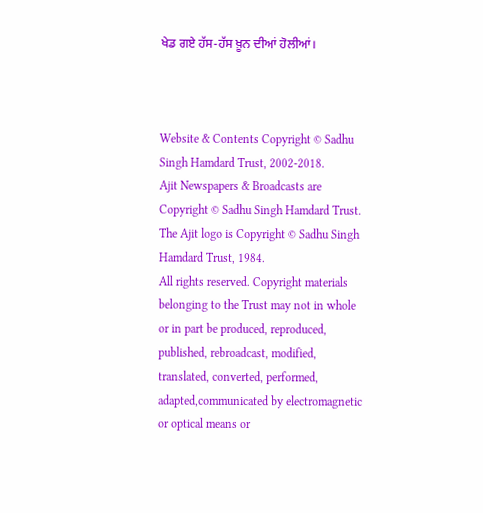ਖੇਡ ਗਏ ਹੱਸ-ਹੱਸ ਖ਼ੂਨ ਦੀਆਂ ਹੋਲੀਆਂ।



Website & Contents Copyright © Sadhu Singh Hamdard Trust, 2002-2018.
Ajit Newspapers & Broadcasts are Copyright © Sadhu Singh Hamdard Trust.
The Ajit logo is Copyright © Sadhu Singh Hamdard Trust, 1984.
All rights reserved. Copyright materials belonging to the Trust may not in whole or in part be produced, reproduced, published, rebroadcast, modified, translated, converted, performed, adapted,communicated by electromagnetic or optical means or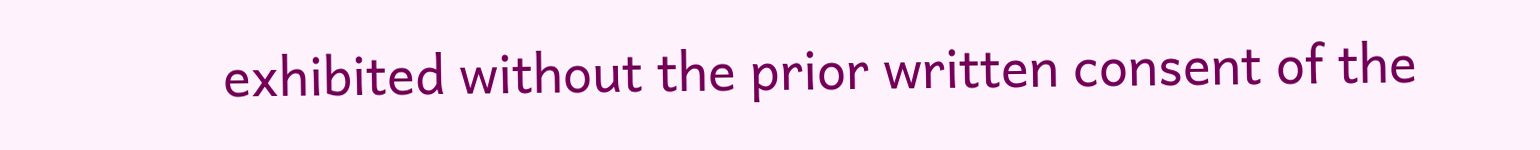exhibited without the prior written consent of the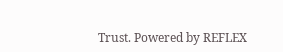Trust. Powered by REFLEX